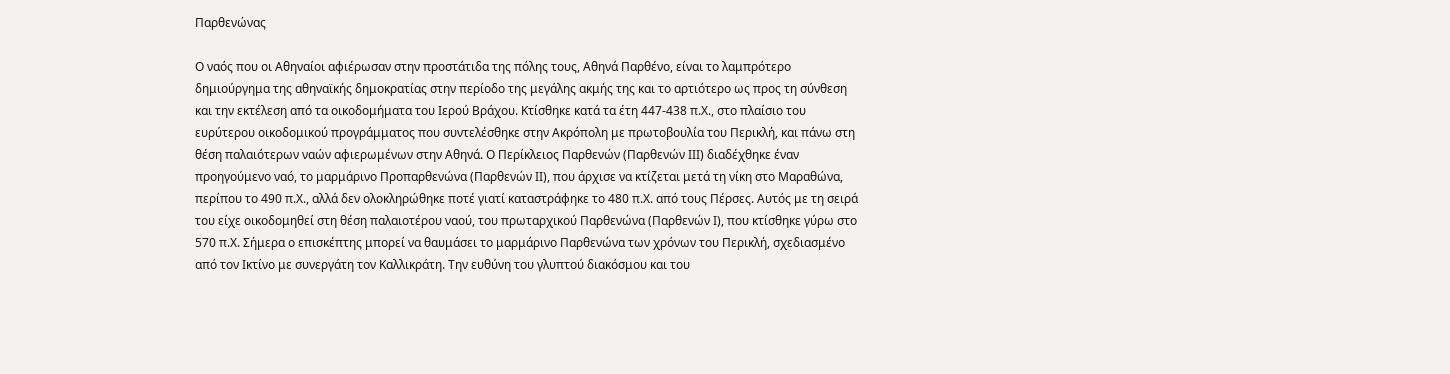Παρθενώνας

Ο ναός που οι Αθηναίοι αφιέρωσαν στην προστάτιδα της πόλης τους, Αθηνά Παρθένο, είναι το λαμπρότερο δημιούργημα της αθηναϊκής δημοκρατίας στην περίοδο της μεγάλης ακμής της και το αρτιότερο ως προς τη σύνθεση και την εκτέλεση από τα οικοδομήματα του Ιερού Βράχου. Κτίσθηκε κατά τα έτη 447-438 π.Χ., στο πλαίσιο του ευρύτερου οικοδομικού προγράμματος που συντελέσθηκε στην Ακρόπολη με πρωτοβουλία του Περικλή, και πάνω στη θέση παλαιότερων ναών αφιερωμένων στην Αθηνά. Ο Περίκλειος Παρθενών (Παρθενών ΙΙΙ) διαδέχθηκε έναν προηγούμενο ναό, το μαρμάρινο Προπαρθενώνα (Παρθενών ΙΙ), που άρχισε να κτίζεται μετά τη νίκη στο Μαραθώνα, περίπου το 490 π.Χ., αλλά δεν ολοκληρώθηκε ποτέ γιατί καταστράφηκε το 480 π.Χ. από τους Πέρσες. Αυτός με τη σειρά του είχε οικοδομηθεί στη θέση παλαιοτέρου ναού, του πρωταρχικού Παρθενώνα (Παρθενών Ι), που κτίσθηκε γύρω στο 570 π.Χ. Σήμερα ο επισκέπτης μπορεί να θαυμάσει το μαρμάρινο Παρθενώνα των χρόνων του Περικλή, σχεδιασμένο από τον Ικτίνο με συνεργάτη τον Καλλικράτη. Την ευθύνη του γλυπτού διακόσμου και του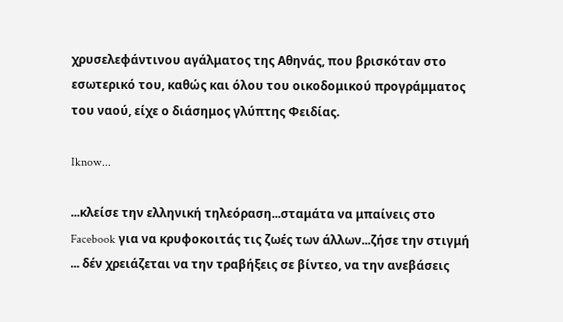χρυσελεφάντινου αγάλματος της Αθηνάς, που βρισκόταν στο εσωτερικό του, καθώς και όλου του οικοδομικού προγράμματος του ναού, είχε ο διάσημος γλύπτης Φειδίας.

Iknow...

...κλείσε την ελληνική τηλεόραση...σταμάτα να μπαίνεις στο Facebook για να κρυφοκοιτάς τις ζωές των άλλων...ζήσε την στιγμή ... δέν χρειάζεται να την τραβήξεις σε βίντεο, να την ανεβάσεις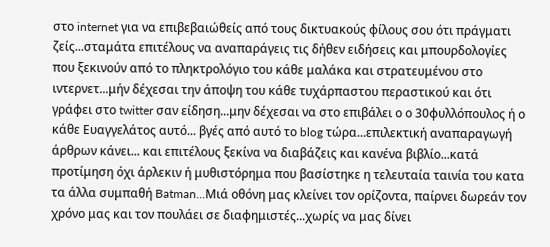στο internet για να επιβεβαιώθείς από τους δικτυακούς φίλους σου ότι πράγματι ζείς...σταμάτα επιτέλους να αναπαράγεις τις δήθεν ειδήσεις και μπουρδολογίες που ξεκινούν από το πληκτρολόγιο του κάθε μαλάκα και στρατευμένου στο ιντερνετ...μήν δέχεσαι την άποψη του κάθε τυχάρπαστου περαστικού και ότι γράφει στο twitter σαν είδηση...μην δέχεσαι να στο επιβάλει ο ο 30φυλλόπουλος ή ο κάθε Ευαγγελάτος αυτό... βγές από αυτό το blog τώρα...επιλεκτική αναπαραγωγή άρθρων κάνει... και επιτέλους ξεκίνα να διαβάζεις και κανένα βιβλίο...κατά προτίμηση όχι άρλεκιν ή μυθιστόρημα που βασίστηκε η τελευταία ταινία του κατα τα άλλα συμπαθή Batman...Μιά οθόνη μας κλείνει τον ορίζοντα, παίρνει δωρεάν τον χρόνο μας και τον πουλάει σε διαφημιστές...χωρίς να μας δίνει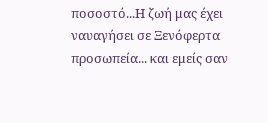ποσοστό...Η ζωή μας έχει ναυαγήσει σε Ξενόφερτα προσωπεία... και εμείς σαν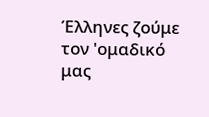Έλληνες ζούμε τον 'ομαδικό μας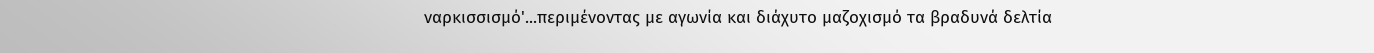ναρκισσισμό'...περιμένοντας με αγωνία και διάχυτο μαζοχισμό τα βραδυνά δελτία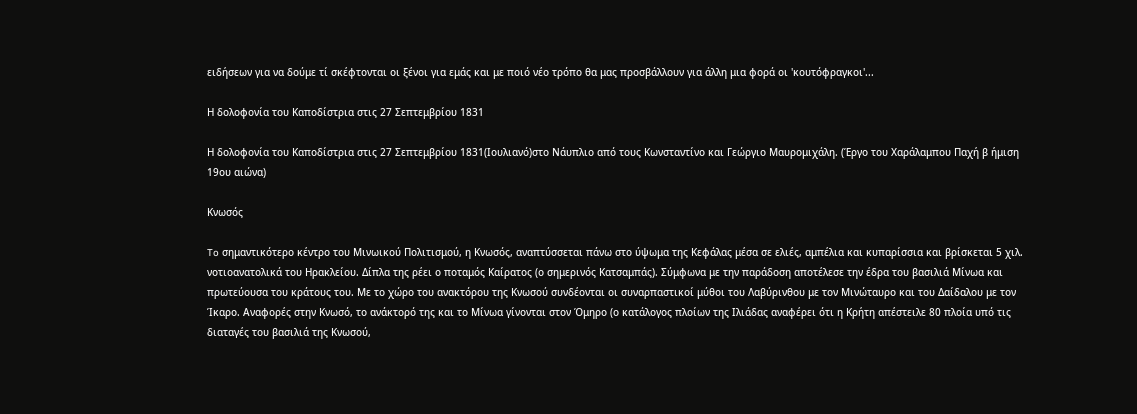ειδήσεων για να δούμε τί σκέφτονται οι ξένοι για εμάς και με ποιό νέο τρόπο θα μας προσβάλλουν για άλλη μια φορά οι 'κουτόφραγκοι'...

Η δολοφονία του Καποδίστρια στις 27 Σεπτεμβρίου 1831

Η δολοφονία του Καποδίστρια στις 27 Σεπτεμβρίου 1831(Ιουλιανό)στο Νάυπλιο από τους Κωνσταντίνο και Γεώργιο Μαυρομιχάλη. (Έργο του Χαράλαμπου Παχή β ήμιση 19ου αιώνα)

Κνωσός

To σημαντικότερο κέντρο του Μινωικού Πολιτισμού, η Κνωσός, αναπτύσσεται πάνω στο ύψωμα της Κεφάλας μέσα σε ελιές, αμπέλια και κυπαρίσσια και βρίσκεται 5 χιλ. νοτιοανατολικά του Ηρακλείου. Δίπλα της ρέει ο ποταμός Καίρατος (ο σημερινός Κατσαμπάς). Σύμφωνα με την παράδοση αποτέλεσε την έδρα του βασιλιά Μίνωα και πρωτεύουσα του κράτους του. Με το χώρο του ανακτόρου της Κνωσού συνδέονται οι συναρπαστικοί μύθοι του Λαβύρινθου με τον Μινώταυρο και του Δαίδαλου με τον Ίκαρο. Αναφορές στην Κνωσό, το ανάκτορό της και το Μίνωα γίνονται στον Όμηρο (ο κατάλογος πλοίων της Ιλιάδας αναφέρει ότι η Κρήτη απέστειλε 80 πλοία υπό τις διαταγές του βασιλιά της Κνωσού,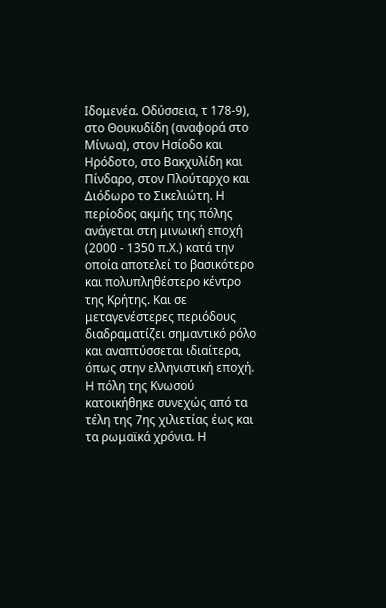Ιδομενέα. Οδύσσεια, τ 178-9), στο Θουκυδίδη (αναφορά στο Μίνωα), στον Ησίοδο και Ηρόδοτο, στο Βακχυλίδη και Πίνδαρο, στον Πλούταρχο και Διόδωρο το Σικελιώτη. Η περίοδος ακμής της πόλης ανάγεται στη μινωική εποχή (2000 - 1350 π.Χ.) κατά την οποία αποτελεί το βασικότερο και πολυπληθέστερο κέντρο της Κρήτης. Και σε μεταγενέστερες περιόδους διαδραματίζει σημαντικό ρόλο και αναπτύσσεται ιδιαίτερα, όπως στην ελληνιστική εποχή. Η πόλη της Kνωσού κατοικήθηκε συνεχώς από τα τέλη της 7ης χιλιετίας έως και τα ρωμαϊκά χρόνια. Η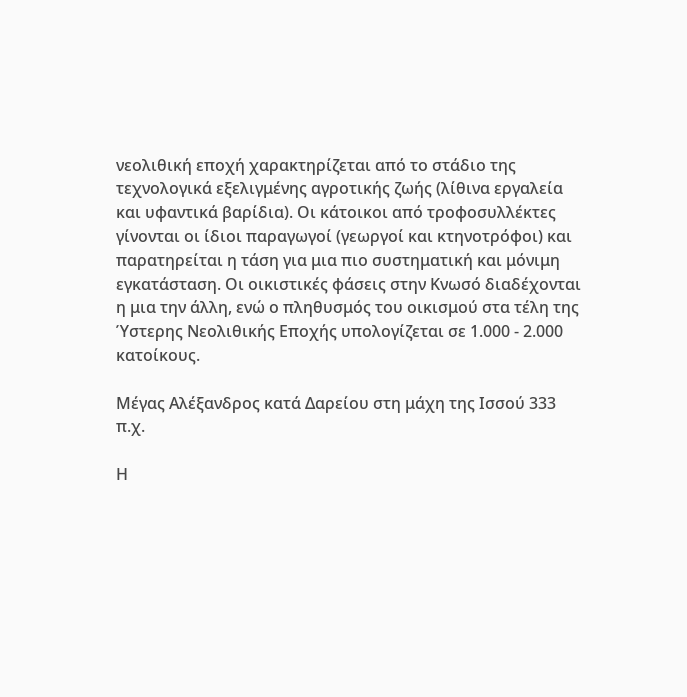νεολιθική εποχή χαρακτηρίζεται από το στάδιο της τεχνολογικά εξελιγμένης αγροτικής ζωής (λίθινα εργαλεία και υφαντικά βαρίδια). Οι κάτοικοι από τροφοσυλλέκτες γίνονται οι ίδιοι παραγωγοί (γεωργοί και κτηνοτρόφοι) και παρατηρείται η τάση για μια πιο συστηματική και μόνιμη εγκατάσταση. Οι οικιστικές φάσεις στην Κνωσό διαδέχονται η μια την άλλη, ενώ ο πληθυσμός του οικισμού στα τέλη της Ύστερης Νεολιθικής Εποχής υπολογίζεται σε 1.000 - 2.000 κατοίκους.

Μέγας Αλέξανδρος κατά Δαρείου στη μάχη της Ισσού 333 π.χ.

Η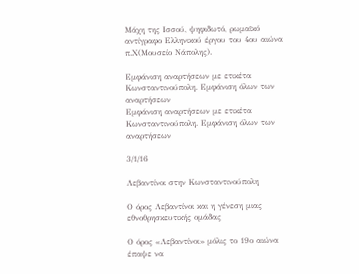Μάχη της Ισσού, ψηφιδωτό, ρωμαϊκό αντίγραφο Ελληνικού έργου του 4ου αιώνα π.Χ(Μουσείο Νάπολης).

Εμφάνιση αναρτήσεων με ετικέτα Κωνσταντινούπολη. Εμφάνιση όλων των αναρτήσεων
Εμφάνιση αναρτήσεων με ετικέτα Κωνσταντινούπολη. Εμφάνιση όλων των αναρτήσεων

3/1/16

Λεβαντίνοι στην Κωνσταντινούπολη

Ο όρος Λεβαντίνοι και η γένεση μιας εθνοθρησκευτικής ομάδας

Ο όρος «Λεβαντίνοι» μόλις το 19ο αιώνα έπαψε να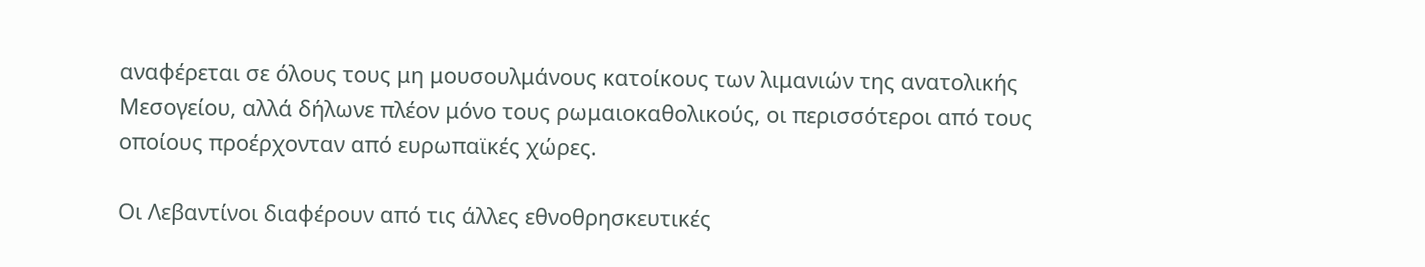αναφέρεται σε όλους τους μη μουσουλμάνους κατοίκους των λιμανιών της ανατολικής Μεσογείου, αλλά δήλωνε πλέον μόνο τους ρωμαιοκαθολικούς, οι περισσότεροι από τους οποίους προέρχονταν από ευρωπαϊκές χώρες.

Οι Λεβαντίνοι διαφέρουν από τις άλλες εθνοθρησκευτικές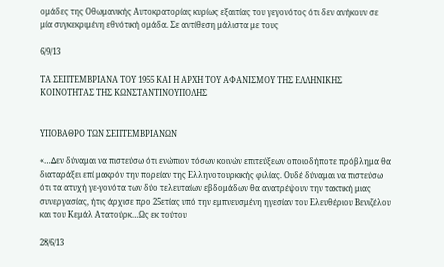ομάδες της Οθωμανικής Αυτοκρατορίας κυρίως εξαιτίας του γεγονότος ότι δεν ανήκουν σε μία συγκεκριμένη εθνότική ομάδα. Σε αντίθεση μάλιστα με τους

6/9/13

ΤΑ ΣΕΠΤΕΜΒΡΙΑΝΑ ΤΟΥ 1955 ΚΑΙ Η ΑΡΧΗ ΤΟΥ ΑΦΑΝΙΣΜΟΥ ΤΗΣ ΕΛΛΗΝΙΚΗΣ ΚΟΙΝΟΤΗΤΑΣ ΤΗΣ ΚΩΝΣΤΑΝΤΙΝΟΥΠΟΛΗΣ


ΥΠΟΒΑΘΡΟ ΤΩΝ ΣΕΠΤΕΜΒΡΙΑΝΩΝ

«…∆εν δύναμαι να πιστεύσω ότι ενώπιον τόσων κοινών επιτεύξεων οποιοδήποτε πρόβλημα θα διαταράξει επί μακρόν την πορείαν της Ελληνοτουρκικής φιλίας. Ουδέ δύναμαι να πιστεύσω ότι τα ατυχή γε-γονότα των δύο τελευταίων εβδομάδων θα ανατρέψουν την τακτική μιας συνεργασίας, ήτις άρχισε προ 25ετίας υπό την εμπνευσμένη ηγεσίαν του Ελευθέριου Βενιζέλου και του Κεμάλ Ατατούρκ…Ως εκ τούτου

28/6/13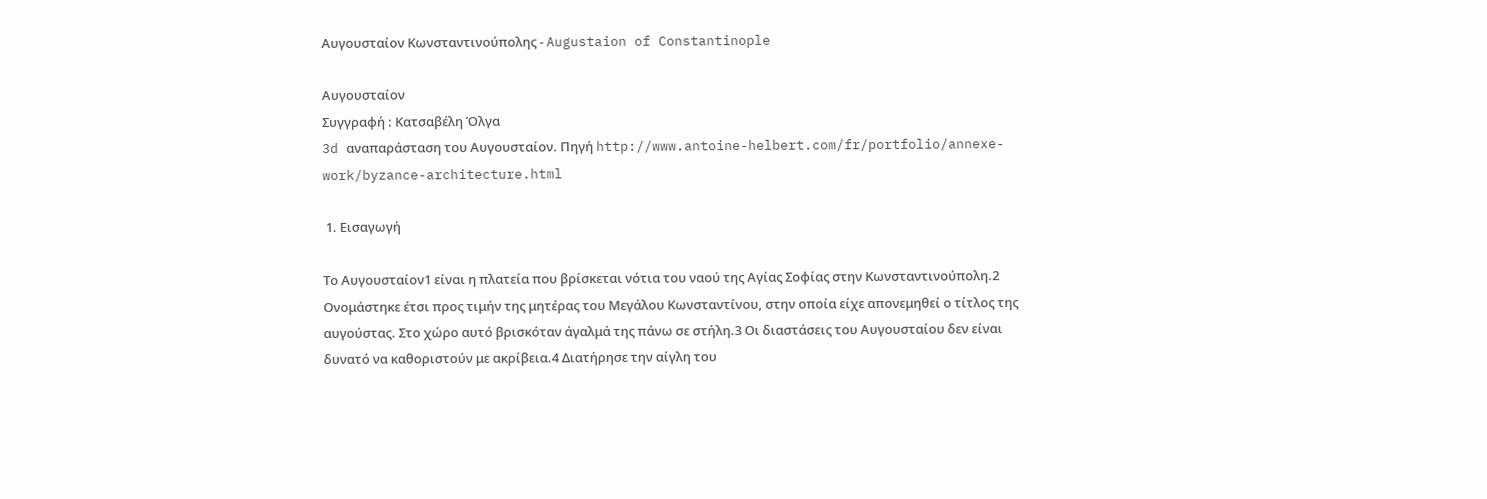Αυγουσταίον Κωνσταντινούπολης - Augustaion of Constantinople

Αυγουσταίον
Συγγραφή : Κατσαβέλη Όλγα
3d αναπαράσταση του Αυγουσταίον. Πηγή http://www.antoine-helbert.com/fr/portfolio/annexe-work/byzance-architecture.html

 1. Εισαγωγή

Το Αυγουσταίον1 είναι η πλατεία που βρίσκεται νότια του ναού της Αγίας Σοφίας στην Κωνσταντινούπολη.2 Ονομάστηκε έτσι προς τιμήν της μητέρας του Μεγάλου Κωνσταντίνου, στην οποία είχε απονεμηθεί ο τίτλος της αυγούστας. Στο χώρο αυτό βρισκόταν άγαλμά της πάνω σε στήλη.3 Οι διαστάσεις του Αυγουσταίου δεν είναι δυνατό να καθοριστούν με ακρίβεια.4 Διατήρησε την αίγλη του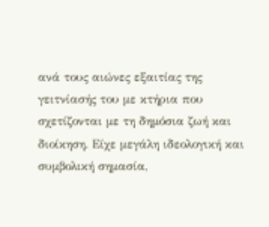ανά τους αιώνες εξαιτίας της γειτνίασής του με κτήρια που σχετίζονται με τη δημόσια ζωή και διοίκηση. Είχε μεγάλη ιδεολογική και συμβολική σημασία,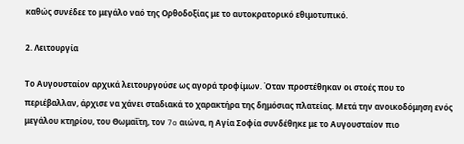καθώς συνέδεε το μεγάλο ναό της Ορθοδοξίας με το αυτοκρατορικό εθιμοτυπικό.

2. Λειτουργία

Το Αυγουσταίον αρχικά λειτουργούσε ως αγορά τροφίμων. Όταν προστέθηκαν οι στοές που το περιέβαλλαν, άρχισε να χάνει σταδιακά το χαρακτήρα της δημόσιας πλατείας. Μετά την ανοικοδόμηση ενός μεγάλου κτηρίου, του Θωμαΐτη, τον 7o αιώνα, η Αγία Σοφία συνδέθηκε με το Αυγουσταίον πιο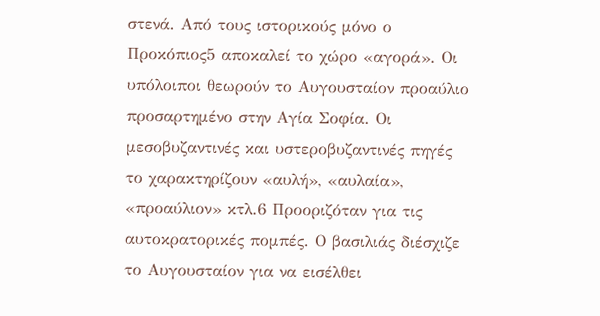στενά. Από τους ιστορικούς μόνο ο Προκόπιος5 αποκαλεί το χώρο «αγορά». Οι υπόλοιποι θεωρούν το Αυγουσταίον προαύλιο προσαρτημένο στην Αγία Σοφία. Οι μεσοβυζαντινές και υστεροβυζαντινές πηγές το χαρακτηρίζουν «αυλή», «αυλαία», «προαύλιον» κτλ.6 Προοριζόταν για τις αυτοκρατορικές πομπές. Ο βασιλιάς διέσχιζε το Αυγουσταίον για να εισέλθει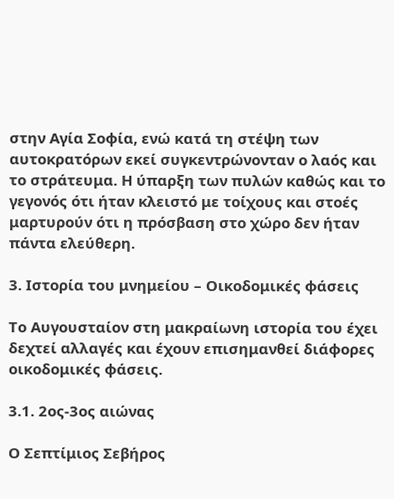στην Αγία Σοφία, ενώ κατά τη στέψη των αυτοκρατόρων εκεί συγκεντρώνονταν ο λαός και το στράτευμα. Η ύπαρξη των πυλών καθώς και το γεγονός ότι ήταν κλειστό με τοίχους και στοές μαρτυρούν ότι η πρόσβαση στο χώρο δεν ήταν πάντα ελεύθερη.

3. Ιστορία του μνημείου – Οικοδομικές φάσεις

Το Αυγουσταίον στη μακραίωνη ιστορία του έχει δεχτεί αλλαγές και έχουν επισημανθεί διάφορες οικοδομικές φάσεις.

3.1. 2ος-3ος αιώνας

Ο Σεπτίμιος Σεβήρος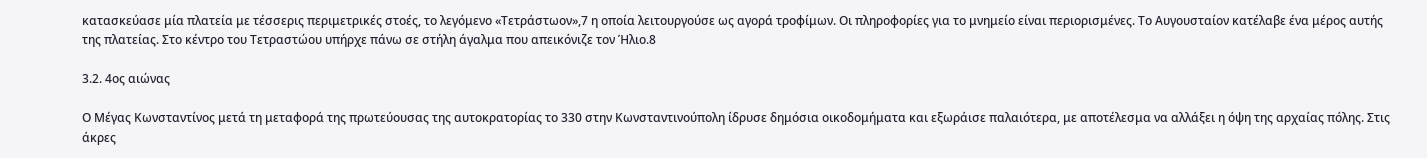κατασκεύασε μία πλατεία με τέσσερις περιμετρικές στοές, το λεγόμενο «Τετράστωον»,7 η οποία λειτουργούσε ως αγορά τροφίμων. Οι πληροφορίες για το μνημείο είναι περιορισμένες. Το Αυγουσταίον κατέλαβε ένα μέρος αυτής της πλατείας. Στο κέντρο του Τετραστώου υπήρχε πάνω σε στήλη άγαλμα που απεικόνιζε τον Ήλιο.8

3.2. 4ος αιώνας

Ο Μέγας Κωνσταντίνος μετά τη μεταφορά της πρωτεύουσας της αυτοκρατορίας το 330 στην Κωνσταντινούπολη ίδρυσε δημόσια οικοδομήματα και εξωράισε παλαιότερα, με αποτέλεσμα να αλλάξει η όψη της αρχαίας πόλης. Στις άκρες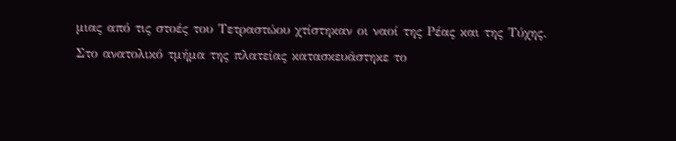μιας από τις στοές του Τετραστώου χτίστηκαν οι ναοί της Ρέας και της Τύχης. Στο ανατολικό τμήμα της πλατείας κατασκευάστηκε το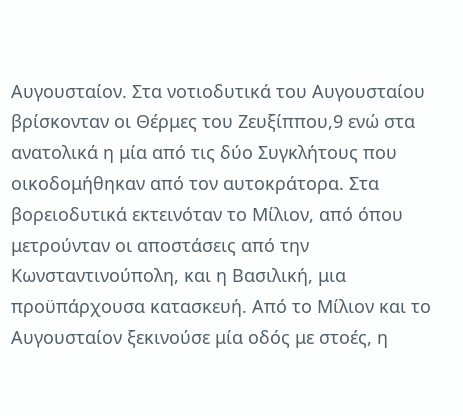Αυγουσταίον. Στα νοτιοδυτικά του Αυγουσταίου βρίσκονταν οι Θέρμες του Ζευξίππου,9 ενώ στα ανατολικά η μία από τις δύο Συγκλήτους που οικοδομήθηκαν από τον αυτοκράτορα. Στα βορειοδυτικά εκτεινόταν το Μίλιον, από όπου μετρούνταν οι αποστάσεις από την Κωνσταντινούπολη, και η Βασιλική, μια προϋπάρχουσα κατασκευή. Από το Μίλιον και το Αυγουσταίον ξεκινούσε μία οδός με στοές, η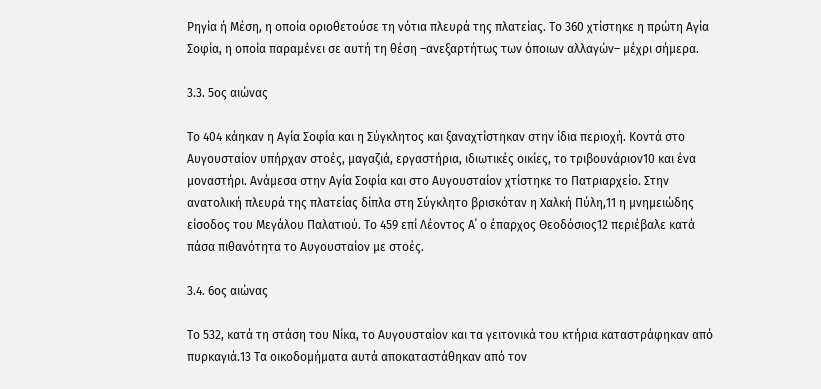Ρηγία ή Μέση, η οποία οριοθετούσε τη νότια πλευρά της πλατείας. Το 360 χτίστηκε η πρώτη Αγία Σοφία, η οποία παραμένει σε αυτή τη θέση –ανεξαρτήτως των όποιων αλλαγών– μέχρι σήμερα.

3.3. 5ος αιώνας

Το 404 κάηκαν η Αγία Σοφία και η Σύγκλητος και ξαναχτίστηκαν στην ίδια περιοχή. Κοντά στο Αυγουσταίον υπήρχαν στοές, μαγαζιά, εργαστήρια, ιδιωτικές οικίες, το τριβουνάριον10 και ένα μοναστήρι. Ανάμεσα στην Αγία Σοφία και στο Αυγουσταίον χτίστηκε το Πατριαρχείο. Στην ανατολική πλευρά της πλατείας δίπλα στη Σύγκλητο βρισκόταν η Χαλκή Πύλη,11 η μνημειώδης είσοδος του Μεγάλου Παλατιού. Το 459 επί Λέοντος Α΄ ο έπαρχος Θεοδόσιος12 περιέβαλε κατά πάσα πιθανότητα το Αυγουσταίον με στοές.

3.4. 6ος αιώνας

Το 532, κατά τη στάση του Νίκα, το Αυγουσταίον και τα γειτονικά του κτήρια καταστράφηκαν από πυρκαγιά.13 Τα οικοδομήματα αυτά αποκαταστάθηκαν από τον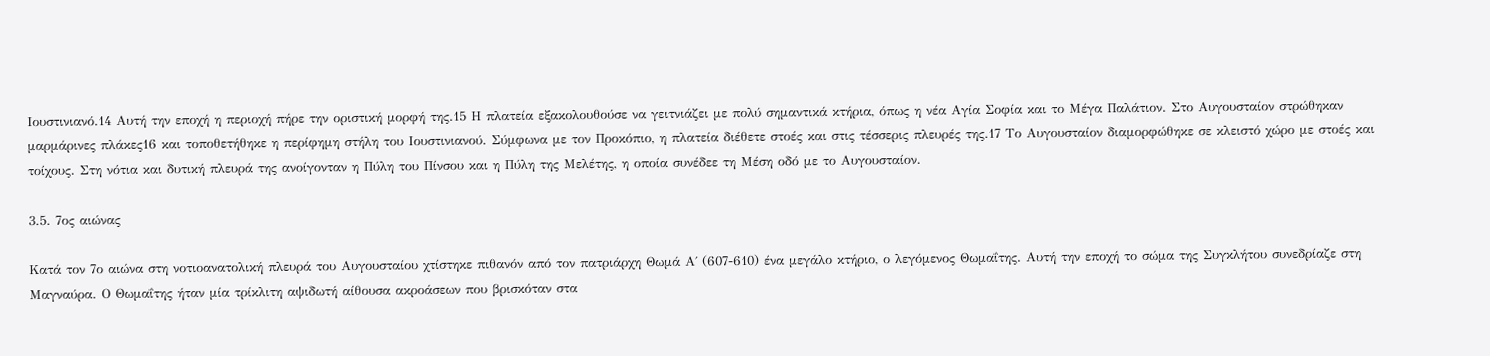Ιουστινιανό.14 Αυτή την εποχή η περιοχή πήρε την οριστική μορφή της.15 Η πλατεία εξακολουθούσε να γειτνιάζει με πολύ σημαντικά κτήρια, όπως η νέα Αγία Σοφία και το Μέγα Παλάτιον. Στο Αυγουσταίον στρώθηκαν μαρμάρινες πλάκες16 και τοποθετήθηκε η περίφημη στήλη του Ιουστινιανού. Σύμφωνα με τον Προκόπιο, η πλατεία διέθετε στοές και στις τέσσερις πλευρές της.17 Το Αυγουσταίον διαμορφώθηκε σε κλειστό χώρο με στοές και τοίχους. Στη νότια και δυτική πλευρά της ανοίγονταν η Πύλη του Πίνσου και η Πύλη της Μελέτης, η οποία συνέδεε τη Μέση οδό με το Αυγουσταίον.

3.5. 7ος αιώνας

Κατά τον 7ο αιώνα στη νοτιοανατολική πλευρά του Αυγουσταίου χτίστηκε πιθανόν από τον πατριάρχη Θωμά Α΄ (607-610) ένα μεγάλο κτήριο, ο λεγόμενος Θωμαΐτης. Αυτή την εποχή το σώμα της Συγκλήτου συνεδρίαζε στη Μαγναύρα. Ο Θωμαΐτης ήταν μία τρίκλιτη αψιδωτή αίθουσα ακροάσεων που βρισκόταν στα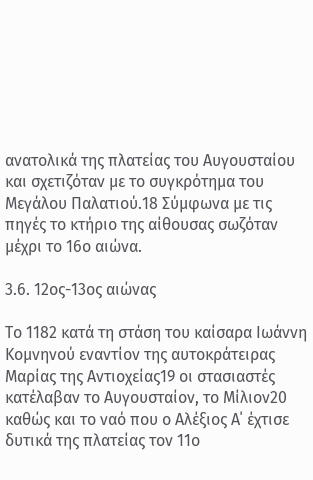ανατολικά της πλατείας του Αυγουσταίου και σχετιζόταν με το συγκρότημα του Μεγάλου Παλατιού.18 Σύμφωνα με τις πηγές το κτήριο της αίθουσας σωζόταν μέχρι το 16ο αιώνα.

3.6. 12ος-13ος αιώνας

Το 1182 κατά τη στάση του καίσαρα Ιωάννη Κομνηνού εναντίον της αυτοκράτειρας Μαρίας της Αντιοχείας19 οι στασιαστές κατέλαβαν το Αυγουσταίον, το Μίλιον20 καθώς και το ναό που ο Αλέξιος Α΄ έχτισε δυτικά της πλατείας τον 11ο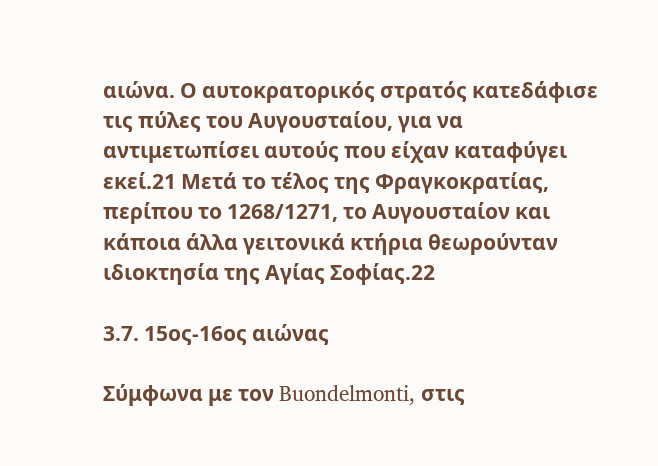αιώνα. Ο αυτοκρατορικός στρατός κατεδάφισε τις πύλες του Αυγουσταίου, για να αντιμετωπίσει αυτούς που είχαν καταφύγει εκεί.21 Μετά το τέλος της Φραγκοκρατίας, περίπου το 1268/1271, το Αυγουσταίον και κάποια άλλα γειτονικά κτήρια θεωρούνταν ιδιοκτησία της Αγίας Σοφίας.22

3.7. 15ος-16ος αιώνας

Σύμφωνα με τον Buondelmonti, στις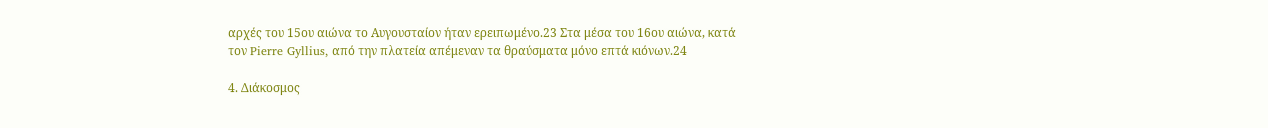αρχές του 15ου αιώνα το Αυγουσταίον ήταν ερειπωμένο.23 Στα μέσα του 16ου αιώνα, κατά τον Pierre Gyllius, από την πλατεία απέμεναν τα θραύσματα μόνο επτά κιόνων.24

4. Διάκοσμος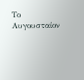Το Αυγουσταίον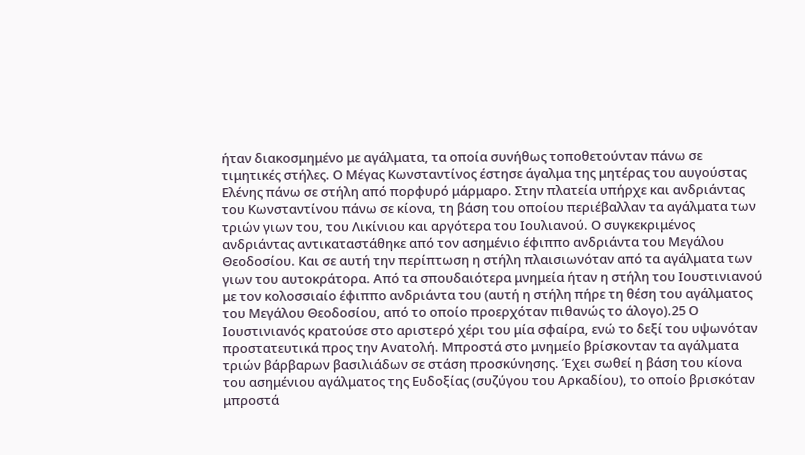ήταν διακοσμημένο με αγάλματα, τα οποία συνήθως τοποθετούνταν πάνω σε τιμητικές στήλες. Ο Μέγας Κωνσταντίνος έστησε άγαλμα της μητέρας του αυγούστας Ελένης πάνω σε στήλη από πορφυρό μάρμαρο. Στην πλατεία υπήρχε και ανδριάντας του Κωνσταντίνου πάνω σε κίονα, τη βάση του οποίου περιέβαλλαν τα αγάλματα των τριών γιων του, του Λικίνιου και αργότερα του Ιουλιανού. Ο συγκεκριμένος ανδριάντας αντικαταστάθηκε από τον ασημένιο έφιππο ανδριάντα του Μεγάλου Θεοδοσίου. Και σε αυτή την περίπτωση η στήλη πλαισιωνόταν από τα αγάλματα των γιων του αυτοκράτορα. Από τα σπουδαιότερα μνημεία ήταν η στήλη του Ιουστινιανού με τον κολοσσιαίο έφιππο ανδριάντα του (αυτή η στήλη πήρε τη θέση του αγάλματος του Μεγάλου Θεοδοσίου, από το οποίο προερχόταν πιθανώς το άλογο).25 Ο Ιουστινιανός κρατούσε στο αριστερό χέρι του μία σφαίρα, ενώ το δεξί του υψωνόταν προστατευτικά προς την Ανατολή. Μπροστά στο μνημείο βρίσκονταν τα αγάλματα τριών βάρβαρων βασιλιάδων σε στάση προσκύνησης. Έχει σωθεί η βάση του κίονα του ασημένιου αγάλματος της Ευδοξίας (συζύγου του Αρκαδίου), το οποίο βρισκόταν μπροστά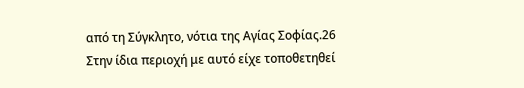από τη Σύγκλητο, νότια της Αγίας Σοφίας.26 Στην ίδια περιοχή με αυτό είχε τοποθετηθεί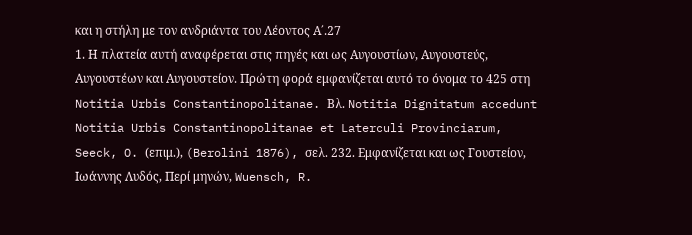και η στήλη με τον ανδριάντα του Λέοντος Α΄.27
1. Η πλατεία αυτή αναφέρεται στις πηγές και ως Αυγουστίων, Αυγουστεύς, Αυγουστέων και Αυγουστείον. Πρώτη φορά εμφανίζεται αυτό το όνομα το 425 στη Notitia Urbis Constantinopolitanae. Βλ. Notitia Dignitatum accedunt Notitia Urbis Constantinopolitanae et Laterculi Provinciarum, Seeck, O. (επιμ.), (Berolini 1876), σελ. 232. Εμφανίζεται και ως Γουστείον, Ιωάννης Λυδός, Περί μηνών, Wuensch, R.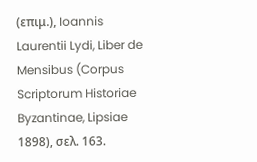(επιμ.), Ioannis Laurentii Lydi, Liber de Mensibus (Corpus Scriptorum Historiae Byzantinae, Lipsiae 1898), σελ. 163.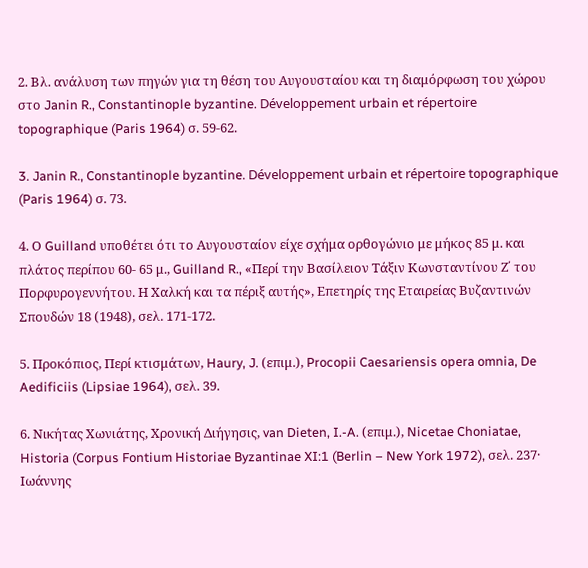2. Βλ. ανάλυση των πηγών για τη θέση του Αυγουσταίου και τη διαμόρφωση του χώρου στο Janin R., Constantinople byzantine. Développement urbain et répertoire topographique (Paris 1964) σ. 59-62.

3. Janin R., Constantinople byzantine. Développement urbain et répertoire topographique (Paris 1964) σ. 73.

4. Ο Guilland υποθέτει ότι το Αυγουσταίον είχε σχήμα ορθογώνιο με μήκος 85 μ. και πλάτος περίπου 60- 65 μ., Guilland R., «Περί την Βασίλειον Τάξιν Κωνσταντίνου Ζ΄ του Πορφυρογεννήτου. Η Χαλκή και τα πέριξ αυτής», Επετηρίς της Εταιρείας Βυζαντινών Σπουδών 18 (1948), σελ. 171-172.

5. Προκόπιος, Περί κτισμάτων, Haury, J. (επιμ.), Procopii Caesariensis opera omnia, De Aedificiis (Lipsiae 1964), σελ. 39.

6. Νικήτας Χωνιάτης, Χρονική Διήγησις, van Dieten, I.-A. (επιμ.), Nicetae Choniatae, Historia (Corpus Fontium Historiae Byzantinae XI:1 (Berlin – New York 1972), σελ. 237· Ιωάννης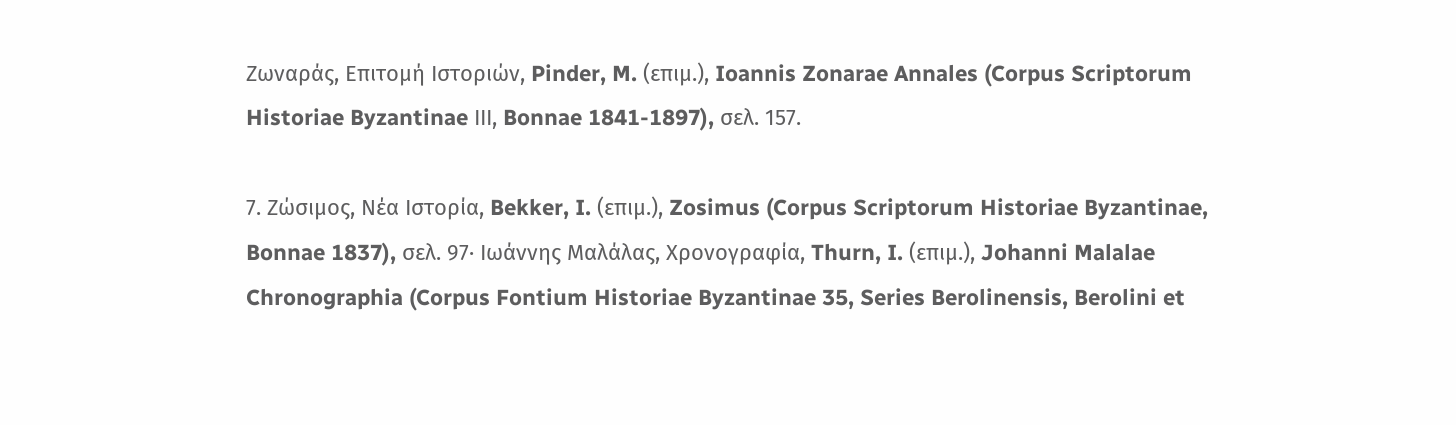Ζωναράς, Επιτομή Ιστοριών, Pinder, M. (επιμ.), Ioannis Zonarae Annales (Corpus Scriptorum Historiae Byzantinae ΙΙΙ, Bonnae 1841-1897), σελ. 157.

7. Ζώσιμος, Νέα Ιστορία, Bekker, I. (επιμ.), Zosimus (Corpus Scriptorum Historiae Byzantinae, Bonnae 1837), σελ. 97· Ιωάννης Μαλάλας, Χρονογραφία, Thurn, I. (επιμ.), Johanni Malalae Chronographia (Corpus Fontium Historiae Byzantinae 35, Series Berolinensis, Berolini et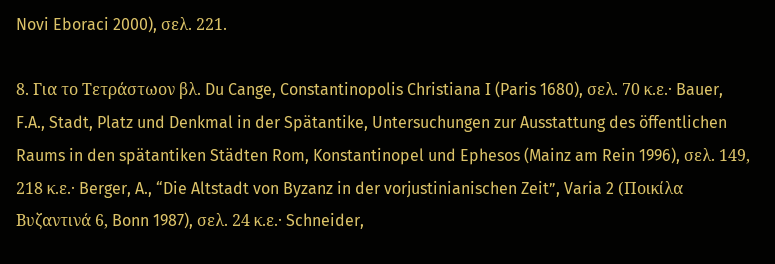Novi Eboraci 2000), σελ. 221.

8. Για το Τετράστωον βλ. Du Cange, Constantinopolis Christiana Ι (Paris 1680), σελ. 70 κ.ε.· Bauer, F.A., Stadt, Platz und Denkmal in der Spätantike, Untersuchungen zur Ausstattung des öffentlichen Raums in den spätantiken Städten Rom, Konstantinopel und Ephesos (Mainz am Rein 1996), σελ. 149, 218 κ.ε.· Berger, A., “Die Altstadt von Byzanz in der vorjustinianischen Zeit”, Varia 2 (Ποικίλα Βυζαντινά 6, Bonn 1987), σελ. 24 κ.ε.· Schneider,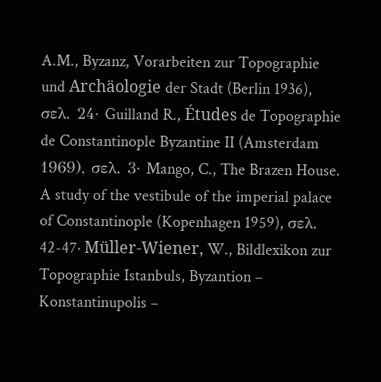A.M., Byzanz, Vorarbeiten zur Topographie und Archäologie der Stadt (Berlin 1936), σελ. 24· Guilland R., Études de Topographie de Constantinople Byzantine II (Amsterdam 1969), σελ. 3· Mango, C., The Brazen House. A study of the vestibule of the imperial palace of Constantinople (Kopenhagen 1959), σελ. 42-47· Müller-Wiener, W., Bildlexikon zur Topographie Istanbuls, Byzantion –  Konstantinupolis –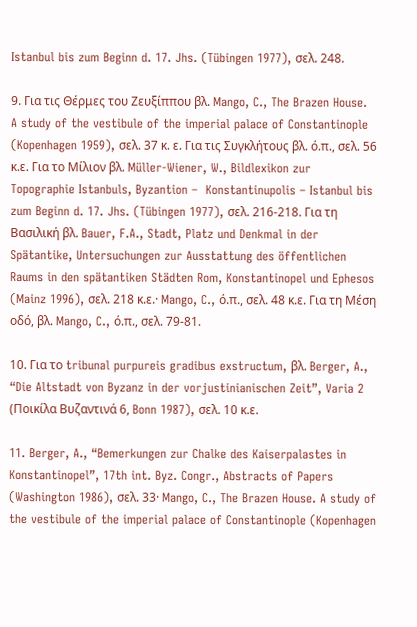Istanbul bis zum Beginn d. 17. Jhs. (Tübingen 1977), σελ. 248.

9. Για τις Θέρμες του Ζευξίππου βλ. Mango, C., The Brazen House. A study of the vestibule of the imperial palace of Constantinople (Kopenhagen 1959), σελ. 37 κ. ε. Για τις Συγκλήτους βλ. ό.π., σελ. 56 κ.ε. Για το Μίλιον βλ. Müller-Wiener, W., Bildlexikon zur Topographie Istanbuls, Byzantion –  Konstantinupolis – Istanbul bis zum Beginn d. 17. Jhs. (Tübingen 1977), σελ. 216-218. Για τη Βασιλική βλ. Bauer, F.A., Stadt, Platz und Denkmal in der Spätantike, Untersuchungen zur Ausstattung des öffentlichen Raums in den spätantiken Städten Rom, Konstantinopel und Ephesos (Mainz 1996), σελ. 218 κ.ε.· Mango, C., ό.π., σελ. 48 κ.ε. Για τη Μέση οδό, βλ. Mango, C., ό.π., σελ. 79-81.

10. Για το tribunal purpureis gradibus exstructum, βλ. Berger, A., “Die Altstadt von Byzanz in der vorjustinianischen Zeit”, Varia 2 (Ποικίλα Βυζαντινά 6, Bonn 1987), σελ. 10 κ.ε.

11. Berger, A., “Bemerkungen zur Chalke des Kaiserpalastes in Konstantinopel”, 17th int. Byz. Congr., Abstracts of Papers (Washington 1986), σελ. 33· Mango, C., The Brazen House. A study of the vestibule of the imperial palace of Constantinople (Kopenhagen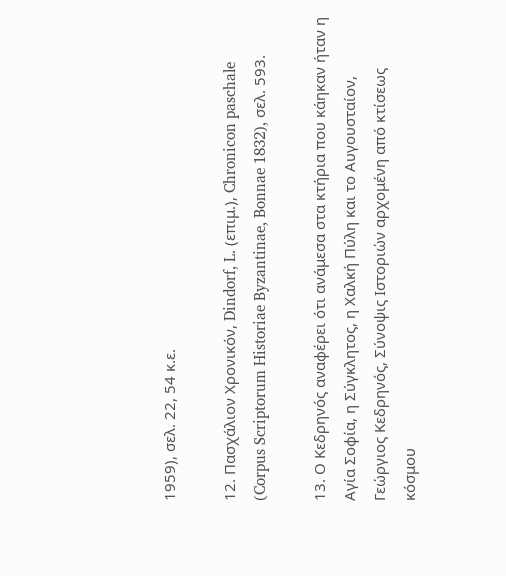1959), σελ. 22, 54 κ.ε.

12. Πασχάλιον Χρονικόν, Dindorf, L. (επιμ.), Chronicon paschale (Corpus Scriptorum Historiae Byzantinae, Bonnae 1832), σελ. 593.

13. Ο Κεδρηνός αναφέρει ότι ανάμεσα στα κτήρια που κάηκαν ήταν η Αγία Σοφία, η Σύγκλητος, η Χαλκή Πύλη και το Αυγουσταίον, Γεώργιος Κεδρηνός, Σύνοψις Ιστοριών αρχομένη από κτίσεως κόσμου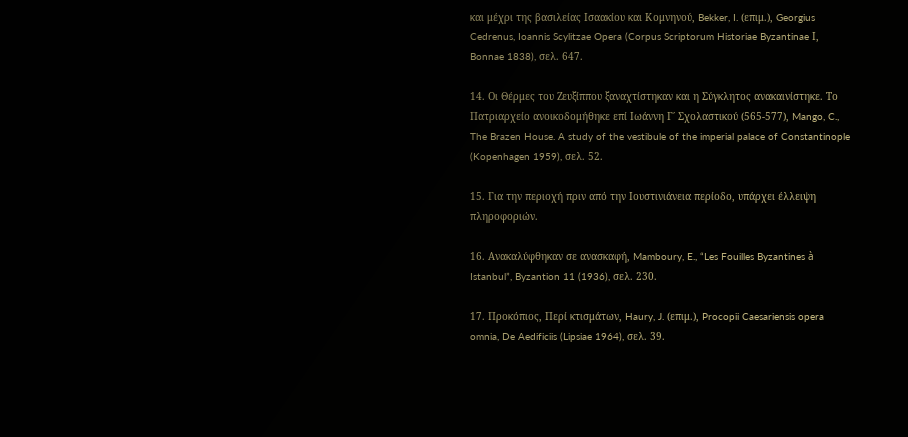και μέχρι της βασιλείας Ισαακίου και Κομνηνού, Bekker, I. (επιμ.), Georgius Cedrenus, Ioannis Scylitzae Opera (Corpus Scriptorum Historiae Byzantinae Ι, Bonnae 1838), σελ. 647.

14. Οι Θέρμες του Ζευξίππου ξαναχτίστηκαν και η Σύγκλητος ανακαινίστηκε. Το Πατριαρχείο ανοικοδομήθηκε επί Ιωάννη Γ΄ Σχολαστικού (565-577), Mango, C., The Brazen House. A study of the vestibule of the imperial palace of Constantinople (Kopenhagen 1959), σελ. 52.

15. Για την περιοχή πριν από την Ιουστινιάνεια περίοδο, υπάρχει έλλειψη πληροφοριών.

16. Ανακαλύφθηκαν σε ανασκαφή, Mamboury, E., “Les Fouilles Byzantines à Istanbul”, Byzantion 11 (1936), σελ. 230.

17. Προκόπιος, Περί κτισμάτων, Haury, J. (επιμ.), Procopii Caesariensis opera omnia, De Aedificiis (Lipsiae 1964), σελ. 39.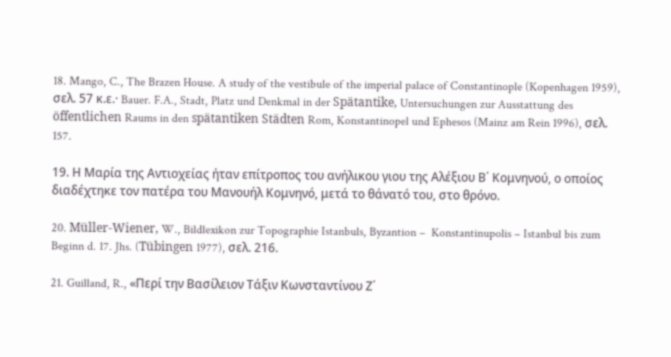18. Mango, C., The Brazen House. A study of the vestibule of the imperial palace of Constantinople (Kopenhagen 1959), σελ. 57 κ.ε.· Bauer. F.A., Stadt, Platz und Denkmal in der Spätantike, Untersuchungen zur Ausstattung des öffentlichen Raums in den spätantiken Städten Rom, Konstantinopel und Ephesos (Mainz am Rein 1996), σελ. 157.

19. Η Μαρία της Αντιοχείας ήταν επίτροπος του ανήλικου γιου της Αλέξιου Β΄ Κομνηνού, ο οποίος διαδέχτηκε τον πατέρα του Μανουήλ Κομνηνό, μετά το θάνατό του, στο θρόνο.

20. Müller-Wiener, W., Bildlexikon zur Topographie Istanbuls, Byzantion –  Konstantinupolis – Istanbul bis zum Beginn d. 17. Jhs. (Tübingen 1977), σελ. 216.

21. Guilland, R., «Περί την Βασίλειον Τάξιν Κωνσταντίνου Ζ΄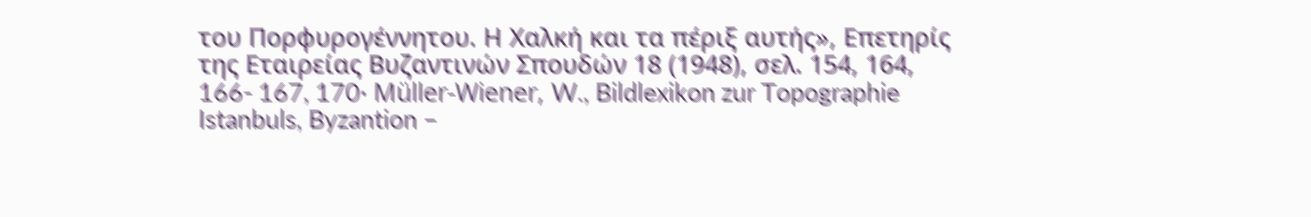του Πορφυρογέννητου. Η Χαλκή και τα πέριξ αυτής», Επετηρίς της Εταιρείας Βυζαντινών Σπουδών 18 (1948), σελ. 154, 164, 166- 167, 170· Müller-Wiener, W., Bildlexikon zur Topographie Istanbuls, Byzantion –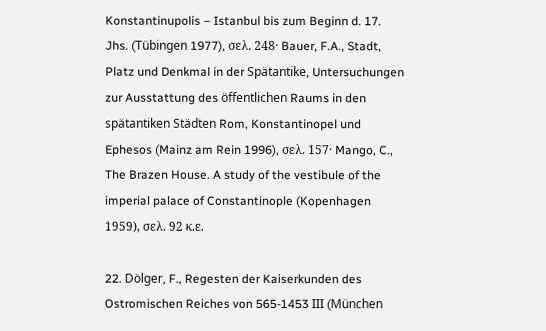Konstantinupolis – Istanbul bis zum Beginn d. 17. Jhs. (Tübingen 1977), σελ. 248· Bauer, F.A., Stadt, Platz und Denkmal in der Spätantike, Untersuchungen zur Ausstattung des öffentlichen Raums in den spätantiken Städten Rom, Konstantinopel und Ephesos (Mainz am Rein 1996), σελ. 157· Mango, C., The Brazen House. A study of the vestibule of the imperial palace of Constantinople (Kopenhagen 1959), σελ. 92 κ.ε.

22. Dölger, F., Regesten der Kaiserkunden des Ostromischen Reiches von 565-1453 ΙΙΙ (München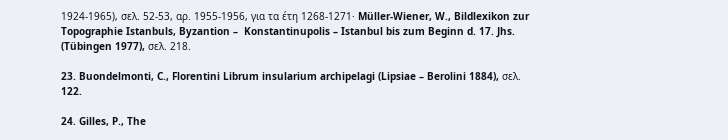1924-1965), σελ. 52-53, αρ. 1955-1956, για τα έτη 1268-1271· Müller-Wiener, W., Bildlexikon zur Topographie Istanbuls, Byzantion –  Konstantinupolis – Istanbul bis zum Beginn d. 17. Jhs. (Tübingen 1977), σελ. 218.

23. Buondelmonti, C., Florentini Librum insularium archipelagi (Lipsiae – Berolini 1884), σελ. 122.

24. Gilles, P., The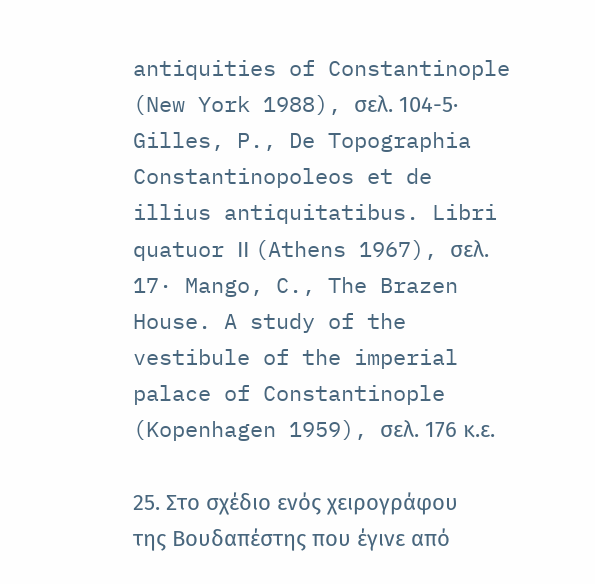antiquities of Constantinople (New York 1988), σελ. 104-5· Gilles, P., De Topographia Constantinopoleos et de illius antiquitatibus. Libri quatuor ΙΙ (Athens 1967), σελ. 17· Mango, C., The Brazen House. A study of the vestibule of the imperial palace of Constantinople (Kopenhagen 1959), σελ. 176 κ.ε.

25. Στο σχέδιο ενός χειρογράφου της Βουδαπέστης που έγινε από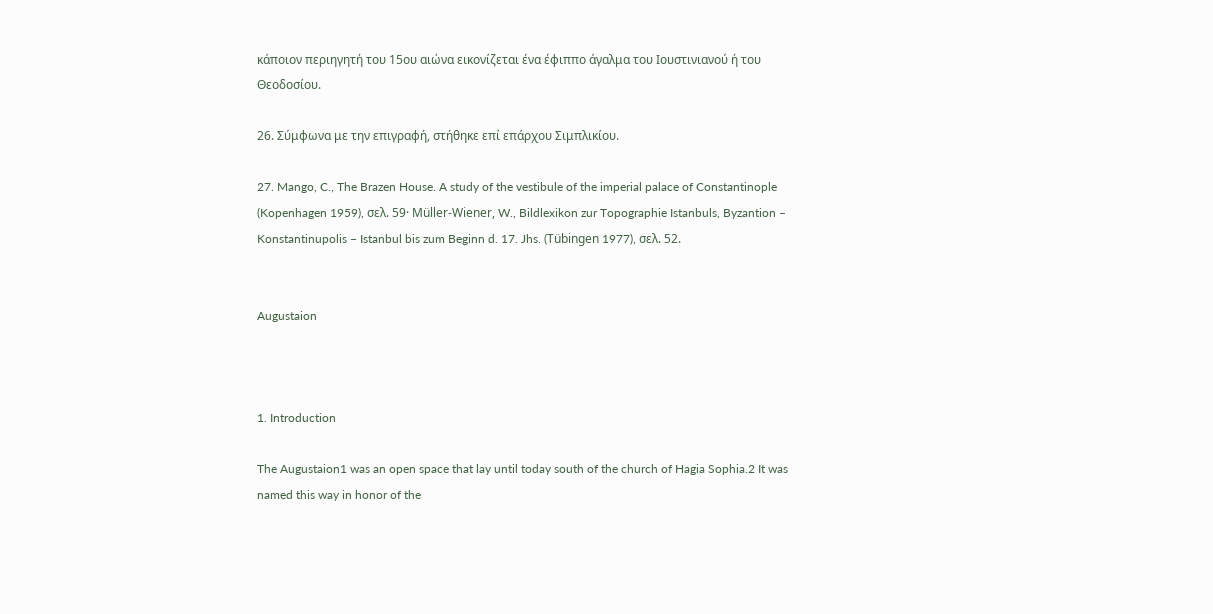κάποιον περιηγητή του 15ου αιώνα εικονίζεται ένα έφιππο άγαλμα του Ιουστινιανού ή του Θεοδοσίου.

26. Σύμφωνα με την επιγραφή, στήθηκε επί επάρχου Σιμπλικίου.

27. Mango, C., The Brazen House. A study of the vestibule of the imperial palace of Constantinople (Kopenhagen 1959), σελ. 59· Müller-Wiener, W., Bildlexikon zur Topographie Istanbuls, Byzantion –  Konstantinupolis – Istanbul bis zum Beginn d. 17. Jhs. (Tübingen 1977), σελ. 52.


Augustaion



1. Introduction

The Augustaion1 was an open space that lay until today south of the church of Hagia Sophia.2 It was named this way in honor of the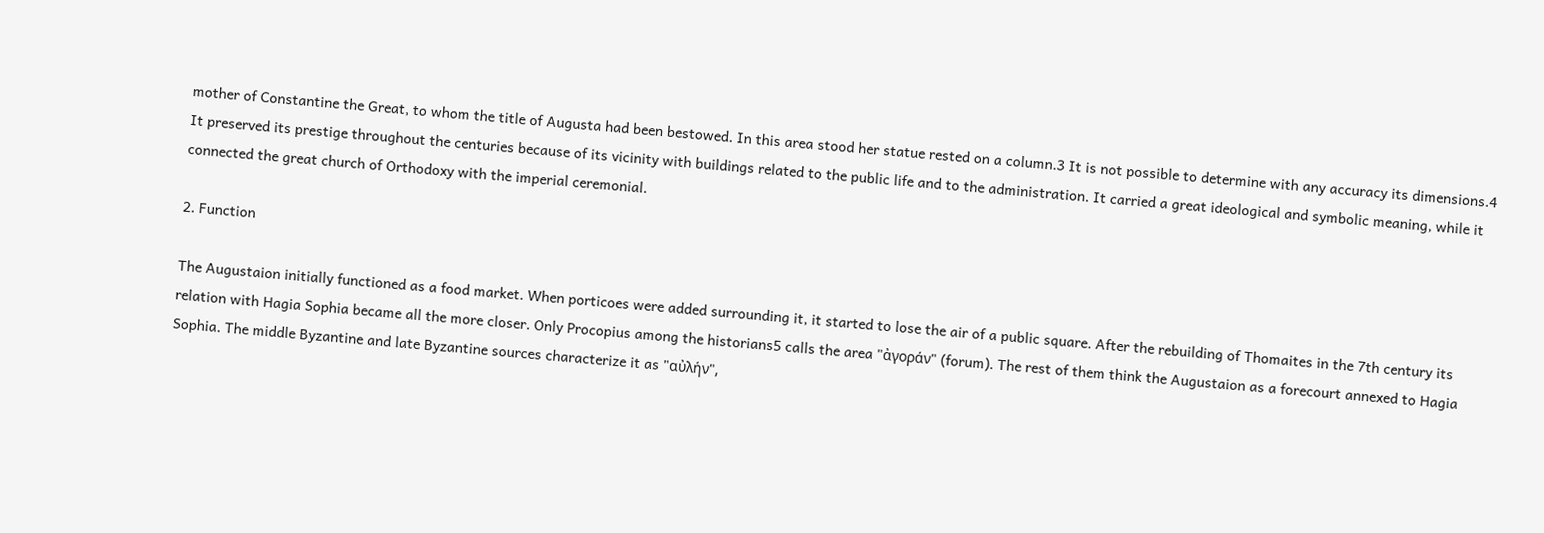mother of Constantine the Great, to whom the title of Augusta had been bestowed. In this area stood her statue rested on a column.3 It is not possible to determine with any accuracy its dimensions.4 It preserved its prestige throughout the centuries because of its vicinity with buildings related to the public life and to the administration. It carried a great ideological and symbolic meaning, while it connected the great church of Orthodoxy with the imperial ceremonial.

2. Function

The Augustaion initially functioned as a food market. When porticoes were added surrounding it, it started to lose the air of a public square. After the rebuilding of Thomaites in the 7th century its relation with Hagia Sophia became all the more closer. Only Procopius among the historians5 calls the area "ἀγοράν" (forum). The rest of them think the Augustaion as a forecourt annexed to Hagia Sophia. The middle Byzantine and late Byzantine sources characterize it as "αὐλήν",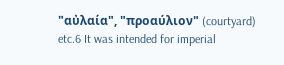"αὐλαία", "προαύλιον" (courtyard) etc.6 It was intended for imperial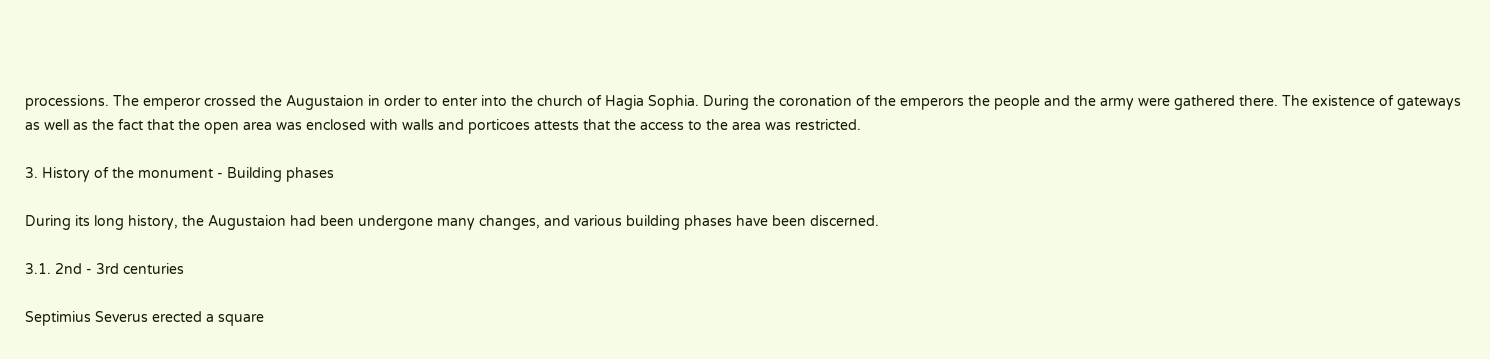processions. The emperor crossed the Augustaion in order to enter into the church of Hagia Sophia. During the coronation of the emperors the people and the army were gathered there. The existence of gateways as well as the fact that the open area was enclosed with walls and porticoes attests that the access to the area was restricted.

3. History of the monument - Building phases

During its long history, the Augustaion had been undergone many changes, and various building phases have been discerned.

3.1. 2nd - 3rd centuries

Septimius Severus erected a square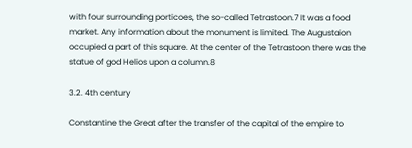with four surrounding porticoes, the so-called Tetrastoon.7 It was a food market. Any information about the monument is limited. The Augustaion occupied a part of this square. At the center of the Tetrastoon there was the statue of god Helios upon a column.8

3.2. 4th century

Constantine the Great after the transfer of the capital of the empire to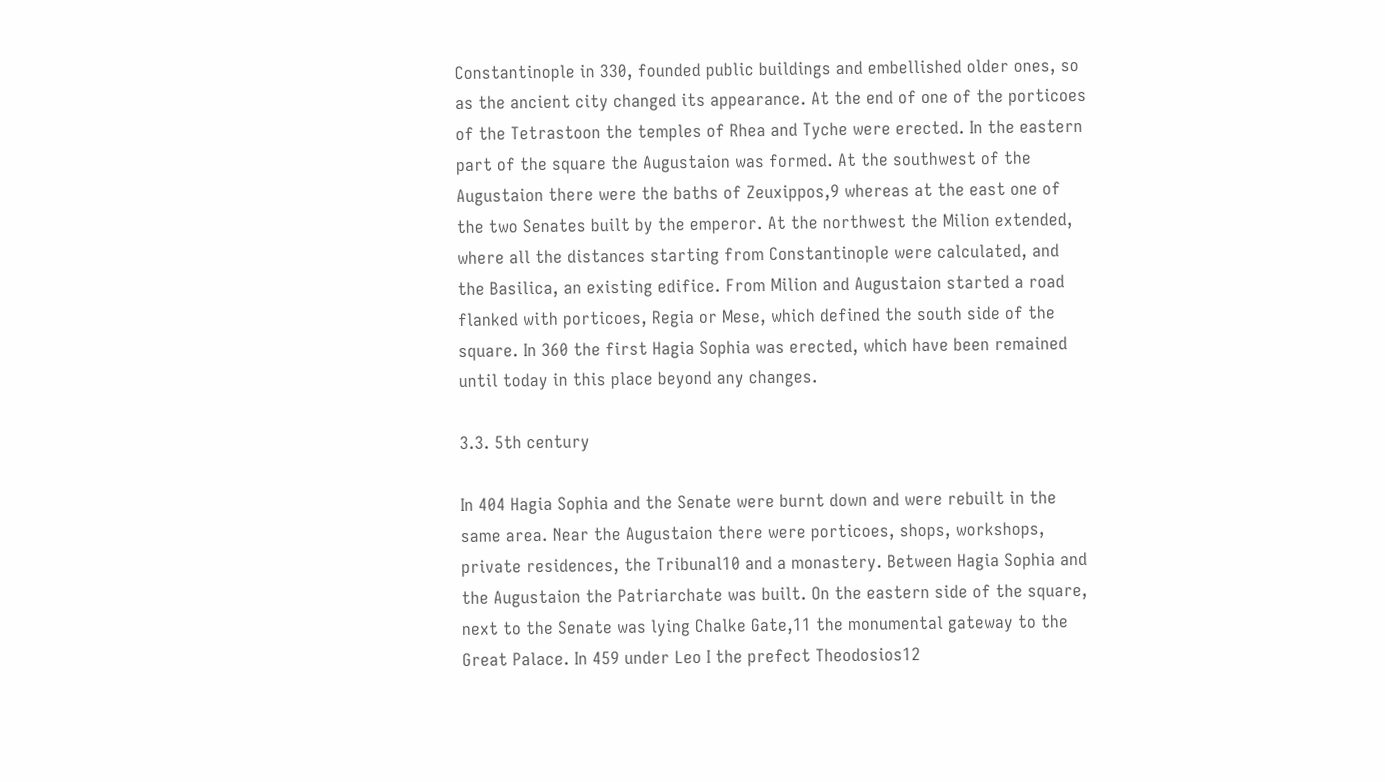Constantinople in 330, founded public buildings and embellished older ones, so as the ancient city changed its appearance. At the end of one of the porticoes of the Tetrastoon the temples of Rhea and Tyche were erected. In the eastern part of the square the Augustaion was formed. At the southwest of the Augustaion there were the baths of Zeuxippos,9 whereas at the east one of the two Senates built by the emperor. At the northwest the Milion extended, where all the distances starting from Constantinople were calculated, and the Basilica, an existing edifice. From Milion and Augustaion started a road flanked with porticoes, Regia or Mese, which defined the south side of the square. In 360 the first Hagia Sophia was erected, which have been remained until today in this place beyond any changes.

3.3. 5th century

In 404 Hagia Sophia and the Senate were burnt down and were rebuilt in the same area. Near the Augustaion there were porticoes, shops, workshops, private residences, the Tribunal10 and a monastery. Between Hagia Sophia and the Augustaion the Patriarchate was built. On the eastern side of the square, next to the Senate was lying Chalke Gate,11 the monumental gateway to the Great Palace. In 459 under Leo I the prefect Theodosios12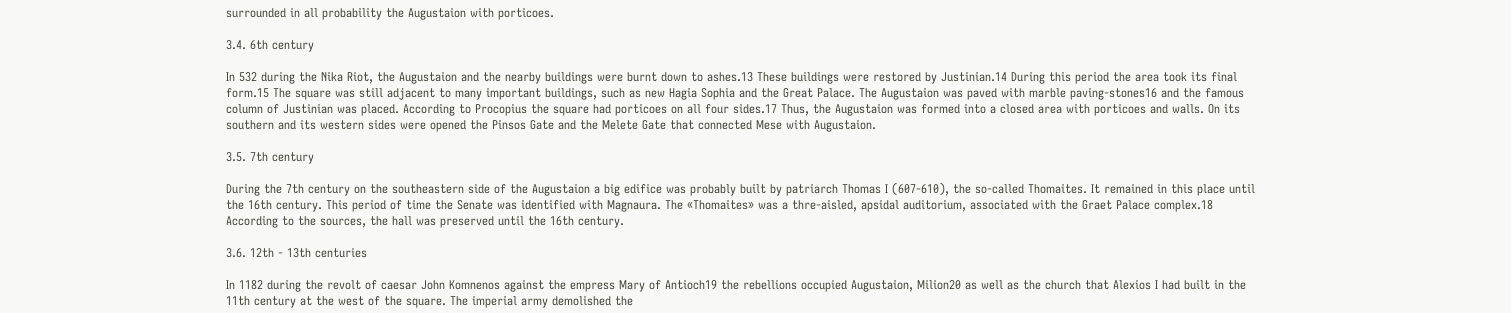surrounded in all probability the Augustaion with porticoes.

3.4. 6th century

In 532 during the Nika Riot, the Augustaion and the nearby buildings were burnt down to ashes.13 These buildings were restored by Justinian.14 During this period the area took its final form.15 The square was still adjacent to many important buildings, such as new Hagia Sophia and the Great Palace. The Augustaion was paved with marble paving-stones16 and the famous column of Justinian was placed. According to Procopius the square had porticoes on all four sides.17 Thus, the Augustaion was formed into a closed area with porticoes and walls. On its southern and its western sides were opened the Pinsos Gate and the Melete Gate that connected Mese with Augustaion.

3.5. 7th century

During the 7th century on the southeastern side of the Augustaion a big edifice was probably built by patriarch Thomas I (607-610), the so-called Thomaites. It remained in this place until the 16th century. This period of time the Senate was identified with Magnaura. The «Thomaites» was a thre-aisled, apsidal auditorium, associated with the Graet Palace complex.18 According to the sources, the hall was preserved until the 16th century.

3.6. 12th - 13th centuries

In 1182 during the revolt of caesar John Komnenos against the empress Mary of Antioch19 the rebellions occupied Augustaion, Milion20 as well as the church that Alexios I had built in the 11th century at the west of the square. The imperial army demolished the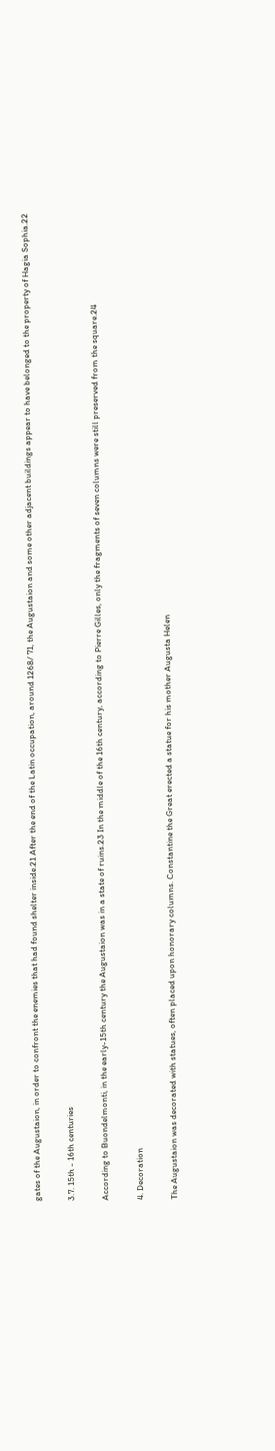gates of the Augustaion, in order to confront the enemies that had found shelter inside.21 After the end of the Latin occupation, around 1268/ 71, the Augustaion and some other adjacent buildings appear to have belonged to the property of Hagia Sophia.22

3.7. 15th - 16th centuries

According to Buondelmonti, in the early-15th century the Augustaion was in a state of ruins.23 In the middle of the 16th century, according to Pierre Gilles, only the fragments of seven columns were still preserved from the square.24

4. Decoration

The Augustaion was decorated with statues, often placed upon honorary columns. Constantine the Great erected a statue for his mother Augusta Helen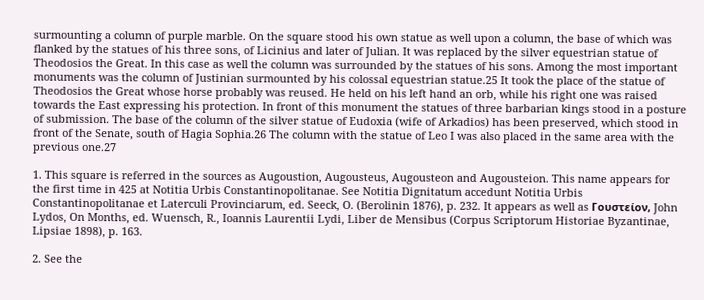surmounting a column of purple marble. On the square stood his own statue as well upon a column, the base of which was flanked by the statues of his three sons, of Licinius and later of Julian. It was replaced by the silver equestrian statue of Theodosios the Great. In this case as well the column was surrounded by the statues of his sons. Among the most important monuments was the column of Justinian surmounted by his colossal equestrian statue.25 It took the place of the statue of Theodosios the Great whose horse probably was reused. He held on his left hand an orb, while his right one was raised towards the East expressing his protection. In front of this monument the statues of three barbarian kings stood in a posture of submission. The base of the column of the silver statue of Eudoxia (wife of Arkadios) has been preserved, which stood in front of the Senate, south of Hagia Sophia.26 The column with the statue of Leo I was also placed in the same area with the previous one.27

1. This square is referred in the sources as Augoustion, Augousteus, Augousteon and Augousteion. This name appears for the first time in 425 at Notitia Urbis Constantinopolitanae. See Notitia Dignitatum accedunt Notitia Urbis Constantinopolitanae et Laterculi Provinciarum, ed. Seeck, O. (Berolinin 1876), p. 232. It appears as well as Γουστείον, John Lydos, On Months, ed. Wuensch, R., Ioannis Laurentii Lydi, Liber de Mensibus (Corpus Scriptorum Historiae Byzantinae, Lipsiae 1898), p. 163.

2. See the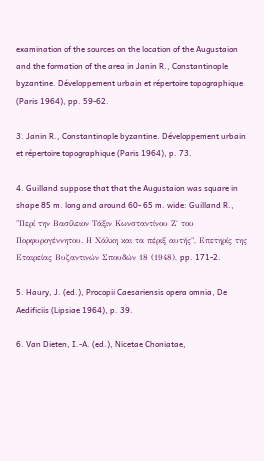examination of the sources on the location of the Augustaion and the formation of the area in Janin R., Constantinople byzantine. Développement urbain et répertoire topographique (Paris 1964), pp. 59-62.

3. Janin R., Constantinople byzantine. Développement urbain et répertoire topographique (Paris 1964), p. 73.

4. Guilland suppose that that the Augustaion was square in shape 85 m. long and around 60- 65 m. wide: Guilland R., "Περί την Βασίλειον Τάξιν Κωνσταντίνου Ζ΄ του Πορφυρογέννητου. Η Χάλκη και τα πέριξ αυτής", Επετηρίς της Εταιρείας Βυζαντινών Σπουδών 18 (1948), pp. 171-2.

5. Haury, J. (ed.), Procopii Caesariensis opera omnia, De Aedificiis (Lipsiae 1964), p. 39.

6. Van Dieten, I.-A. (ed.), Nicetae Choniatae,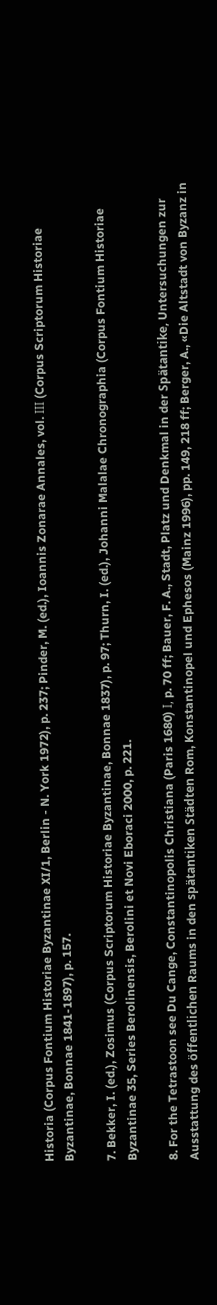Historia (Corpus Fontium Historiae Byzantinae XI/1, Berlin - N. York 1972), p. 237; Pinder, M. (ed.), Ioannis Zonarae Annales, vol. ΙΙΙ (Corpus Scriptorum Historiae Byzantinae, Bonnae 1841-1897), p. 157.

7. Bekker, I. (ed.), Zosimus (Corpus Scriptorum Historiae Byzantinae, Bonnae 1837), p. 97; Thurn, I. (ed.), Johanni Malalae Chronographia (Corpus Fontium Historiae Byzantinae 35, Series Berolinensis, Berolini et Novi Eboraci 2000, p. 221.

8. For the Tetrastoon see Du Cange, Constantinopolis Christiana (Paris 1680) Ι, p. 70 ff; Bauer, F. A., Stadt, Platz und Denkmal in der Spätantike, Untersuchungen zur Ausstattung des öffentlichen Raums in den spätantiken Städten Rom, Konstantinopel und Ephesos (Mainz 1996), pp. 149, 218 ff; Berger, A., «Die Altstadt von Byzanz in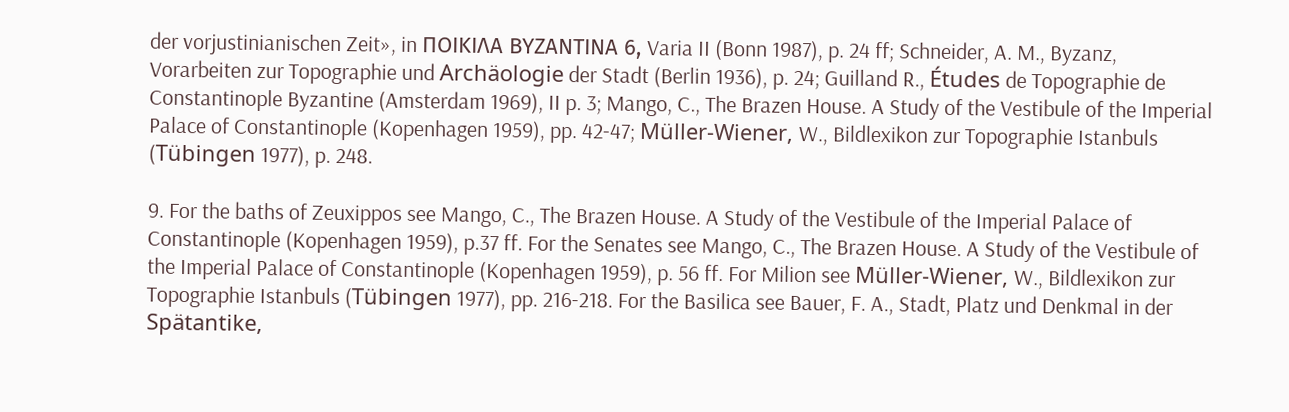der vorjustinianischen Zeit», in ΠΟΙΚΙΛΑ ΒΥΖΑΝΤΙΝΑ 6, Varia II (Bonn 1987), p. 24 ff; Schneider, A. M., Byzanz, Vorarbeiten zur Topographie und Archäologie der Stadt (Berlin 1936), p. 24; Guilland R., Études de Topographie de Constantinople Byzantine (Amsterdam 1969), II p. 3; Mango, C., The Brazen House. A Study of the Vestibule of the Imperial Palace of Constantinople (Kopenhagen 1959), pp. 42-47; Müller-Wiener, W., Bildlexikon zur Topographie Istanbuls (Tübingen 1977), p. 248.

9. For the baths of Zeuxippos see Mango, C., The Brazen House. A Study of the Vestibule of the Imperial Palace of Constantinople (Kopenhagen 1959), p.37 ff. For the Senates see Mango, C., The Brazen House. A Study of the Vestibule of the Imperial Palace of Constantinople (Kopenhagen 1959), p. 56 ff. For Milion see Müller-Wiener, W., Bildlexikon zur Topographie Istanbuls (Tübingen 1977), pp. 216-218. For the Basilica see Bauer, F. A., Stadt, Platz und Denkmal in der Spätantike,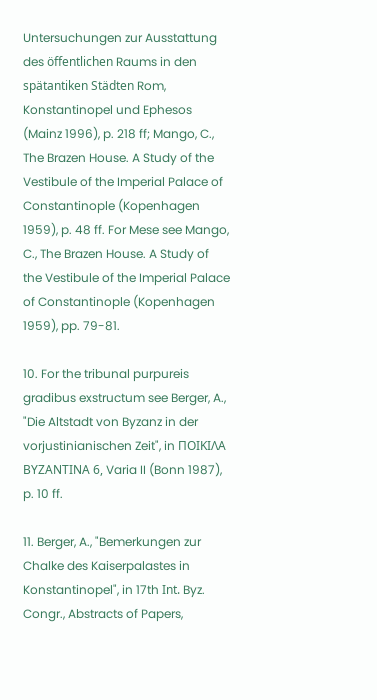Untersuchungen zur Ausstattung des öffentlichen Raums in den spätantiken Städten Rom, Konstantinopel und Ephesos (Mainz 1996), p. 218 ff; Mango, C., The Brazen House. A Study of the Vestibule of the Imperial Palace of Constantinople (Kopenhagen 1959), p. 48 ff. For Mese see Mango, C., The Brazen House. A Study of the Vestibule of the Imperial Palace of Constantinople (Kopenhagen 1959), pp. 79-81.

10. For the tribunal purpureis gradibus exstructum see Berger, A., "Die Altstadt von Byzanz in der vorjustinianischen Zeit", in ΠΟΙΚΙΛΑ ΒΥΖΑΝΤΙΝΑ 6, Varia II (Bonn 1987), p. 10 ff.

11. Berger, A., "Bemerkungen zur Chalke des Kaiserpalastes in Konstantinopel", in 17th Ιnt. Byz. Congr., Abstracts of Papers,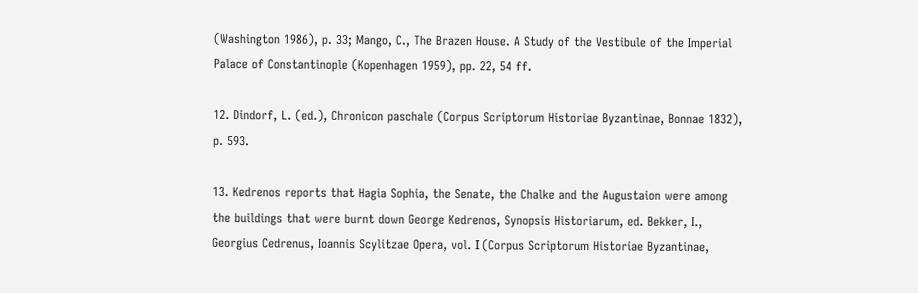(Washington 1986), p. 33; Mango, C., The Brazen House. A Study of the Vestibule of the Imperial Palace of Constantinople (Kopenhagen 1959), pp. 22, 54 ff.

12. Dindorf, L. (ed.), Chronicon paschale (Corpus Scriptorum Historiae Byzantinae, Bonnae 1832), p. 593.

13. Kedrenos reports that Hagia Sophia, the Senate, the Chalke and the Augustaion were among the buildings that were burnt down George Kedrenos, Synopsis Historiarum, ed. Bekker, I., Georgius Cedrenus, Ioannis Scylitzae Opera, vol. Ι (Corpus Scriptorum Historiae Byzantinae,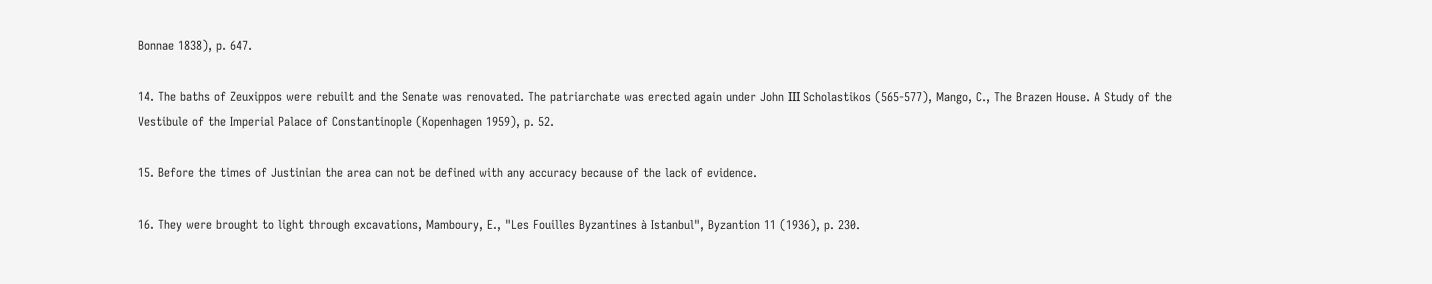Bonnae 1838), p. 647.

14. The baths of Zeuxippos were rebuilt and the Senate was renovated. The patriarchate was erected again under John ΙΙΙ Scholastikos (565-577), Mango, C., The Brazen House. A Study of the Vestibule of the Imperial Palace of Constantinople (Kopenhagen 1959), p. 52.

15. Before the times of Justinian the area can not be defined with any accuracy because of the lack of evidence.

16. They were brought to light through excavations, Mamboury, E., "Les Fouilles Byzantines à Istanbul", Byzantion 11 (1936), p. 230.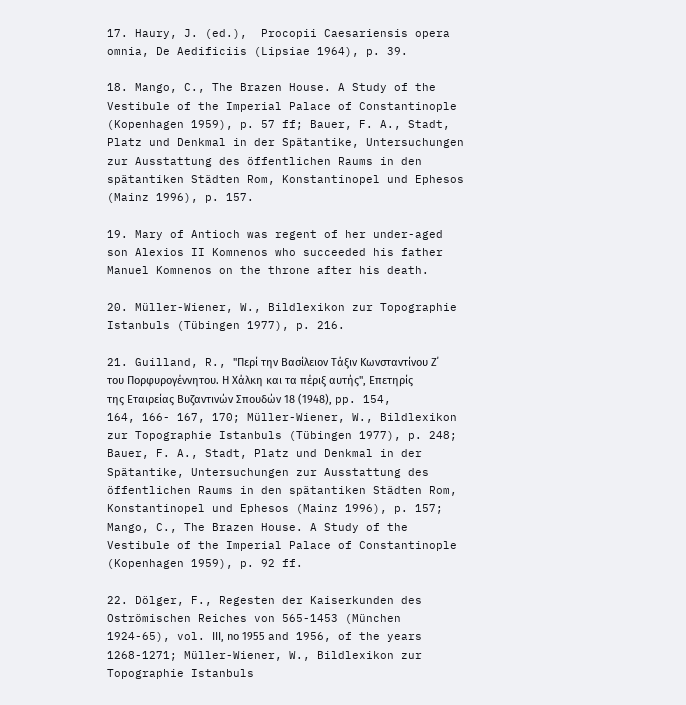17. Haury, J. (ed.),  Procopii Caesariensis opera omnia, De Aedificiis (Lipsiae 1964), p. 39.

18. Mango, C., The Brazen House. A Study of the Vestibule of the Imperial Palace of Constantinople (Kopenhagen 1959), p. 57 ff; Bauer, F. A., Stadt, Platz und Denkmal in der Spätantike, Untersuchungen zur Ausstattung des öffentlichen Raums in den spätantiken Städten Rom, Konstantinopel und Ephesos (Mainz 1996), p. 157.

19. Mary of Antioch was regent of her under-aged son Alexios II Komnenos who succeeded his father Manuel Komnenos on the throne after his death.

20. Müller-Wiener, W., Bildlexikon zur Topographie Istanbuls (Tübingen 1977), p. 216.

21. Guilland, R., "Περί την Βασίλειον Τάξιν Κωνσταντίνου Ζ΄ του Πορφυρογέννητου. Η Χάλκη και τα πέριξ αυτής", Επετηρίς της Εταιρείας Βυζαντινών Σπουδών 18 (1948), pp. 154, 164, 166- 167, 170; Müller-Wiener, W., Bildlexikon zur Topographie Istanbuls (Tübingen 1977), p. 248; Bauer, F. A., Stadt, Platz und Denkmal in der Spätantike, Untersuchungen zur Ausstattung des öffentlichen Raums in den spätantiken Städten Rom, Konstantinopel und Ephesos (Mainz 1996), p. 157; Mango, C., The Brazen House. A Study of the Vestibule of the Imperial Palace of Constantinople (Kopenhagen 1959), p. 92 ff.

22. Dölger, F., Regesten der Kaiserkunden des Oströmischen Reiches von 565-1453 (München 1924-65), vol. ΙΙΙ, nο 1955 and 1956, of the years 1268-1271; Müller-Wiener, W., Bildlexikon zur Topographie Istanbuls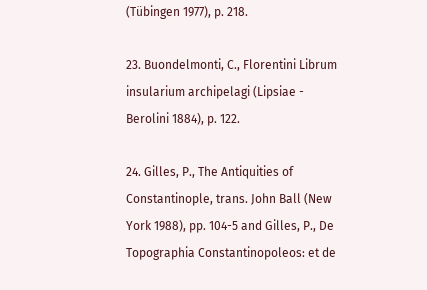(Tübingen 1977), p. 218.

23. Buondelmonti, C., Florentini Librum insularium archipelagi (Lipsiae - Berolini 1884), p. 122.

24. Gilles, P., The Antiquities of Constantinople, trans. John Ball (New York 1988), pp. 104-5 and Gilles, P., De Topographia Constantinopoleos: et de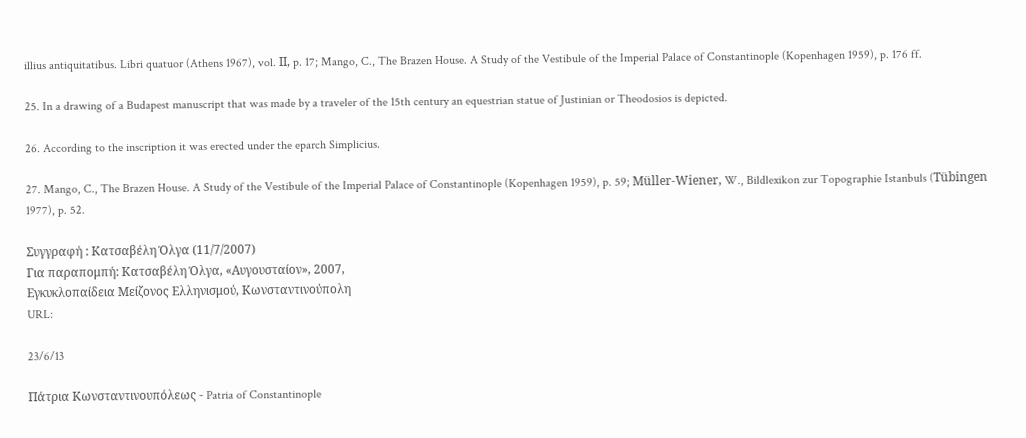illius antiquitatibus. Libri quatuor (Athens 1967), vol. ΙΙ, p. 17; Mango, C., The Brazen House. A Study of the Vestibule of the Imperial Palace of Constantinople (Kopenhagen 1959), p. 176 ff.

25. In a drawing of a Budapest manuscript that was made by a traveler of the 15th century an equestrian statue of Justinian or Theodosios is depicted.

26. According to the inscription it was erected under the eparch Simplicius.

27. Mango, C., The Brazen House. A Study of the Vestibule of the Imperial Palace of Constantinople (Kopenhagen 1959), p. 59; Müller-Wiener, W., Bildlexikon zur Topographie Istanbuls (Tübingen 1977), p. 52.

Συγγραφή : Κατσαβέλη Όλγα (11/7/2007)
Για παραπομπή: Κατσαβέλη Όλγα, «Αυγουσταίον», 2007,
Εγκυκλοπαίδεια Μείζονος Ελληνισμού, Κωνσταντινούπολη
URL:

23/6/13

Πάτρια Κωνσταντινουπόλεως - Patria of Constantinople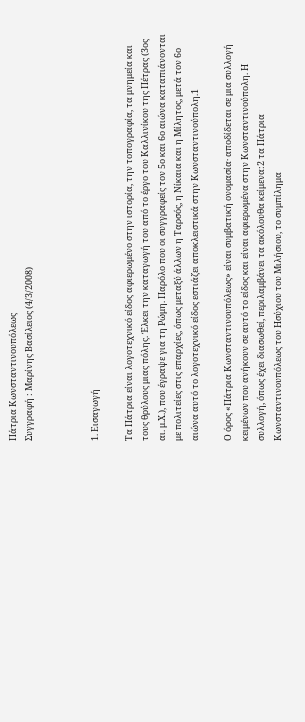Πάτρια Κωνσταντινουπόλεως
Συγγραφή : Μαρίνης Βασίλειος (4/3/2008)



1. Εισαγωγή

Τα Πάτρια είναι λογοτεχνικό είδος αφιερωμένο στην ιστορία, την τοπογραφία, τα μνημεία και τους θρύλους μιας πόλης. Έλκει την καταγωγή του από το έργο του Καλλινίκου της Πέτρας (3ος αι. μ.Χ.), που έγραψε για τη Ρώμη. Παρόλο που οι συγγραφείς τον 5ο και 6ο αιώνα καταπιάνονται με πολιτείες στις επαρχίες, όπως μεταξύ άλλων η Ταρσός, η Νίκαια και η Μίλητος, μετά τον 6ο αιώνα αυτό το λογοτεχνικό είδος εστιάζει αποκλειστικά στην Κωνσταντινούπολη.1

Ο όρος «Πάτρια Κωνσταντινουπόλεως» είναι συμβατική ονομασία· αποδίδεται σε μια συλλογή κειμένων που ανήκουν σε αυτό το είδος και είναι αφιερωμένα στην Κωνσταντινούπολη. Η συλλογή, όπως έχει διασωθεί, περιλαμβάνει τα ακόλουθα κείμενα:2 τα Πάτρια Κωνσταντινουπόλεως του Ησύχιου του Μιλήσιου, το συμπίλημα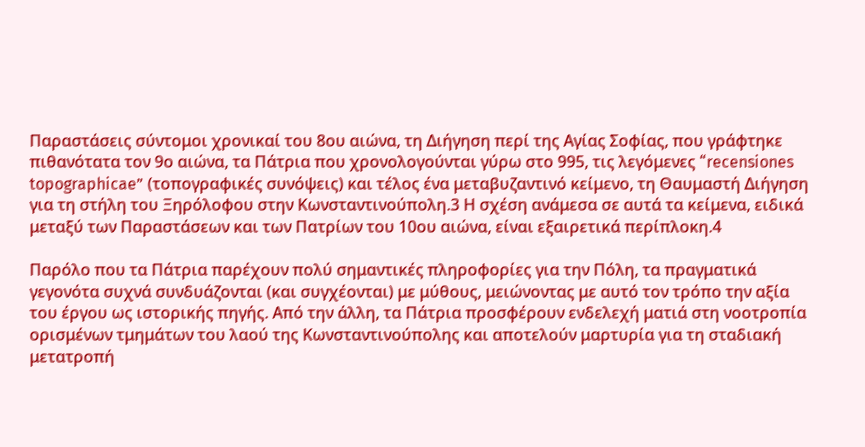Παραστάσεις σύντομοι χρονικαί του 8ου αιώνα, τη Διήγηση περί της Αγίας Σοφίας, που γράφτηκε πιθανότατα τον 9ο αιώνα, τα Πάτρια που χρονολογούνται γύρω στο 995, τις λεγόμενες “recensiones topographicae” (τοπογραφικές συνόψεις) και τέλος ένα μεταβυζαντινό κείμενο, τη Θαυμαστή Διήγηση για τη στήλη του Ξηρόλοφου στην Κωνσταντινούπολη.3 Η σχέση ανάμεσα σε αυτά τα κείμενα, ειδικά μεταξύ των Παραστάσεων και των Πατρίων του 10ου αιώνα, είναι εξαιρετικά περίπλοκη.4

Παρόλο που τα Πάτρια παρέχουν πολύ σημαντικές πληροφορίες για την Πόλη, τα πραγματικά γεγονότα συχνά συνδυάζονται (και συγχέονται) με μύθους, μειώνοντας με αυτό τον τρόπο την αξία του έργου ως ιστορικής πηγής. Από την άλλη, τα Πάτρια προσφέρουν ενδελεχή ματιά στη νοοτροπία ορισμένων τμημάτων του λαού της Κωνσταντινούπολης και αποτελούν μαρτυρία για τη σταδιακή μετατροπή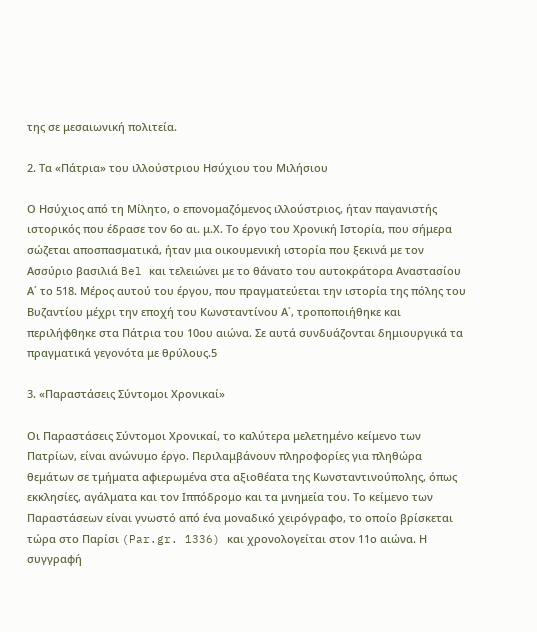της σε μεσαιωνική πολιτεία.

2. Τα «Πάτρια» του ιλλούστριου Ησύχιου του Μιλήσιου

Ο Ησύχιος από τη Μίλητο, ο επονομαζόμενος ιλλούστριος, ήταν παγανιστής ιστορικός που έδρασε τον 6ο αι. μ.Χ. Το έργο του Χρονική Ιστορία, που σήμερα σώζεται αποσπασματικά, ήταν μια οικουμενική ιστορία που ξεκινά με τον Ασσύριο βασιλιά Bel και τελειώνει με το θάνατο του αυτοκράτορα Αναστασίου Α΄ το 518. Μέρος αυτού του έργου, που πραγματεύεται την ιστορία της πόλης του Βυζαντίου μέχρι την εποχή του Κωνσταντίνου Α΄, τροποποιήθηκε και περιλήφθηκε στα Πάτρια του 10ου αιώνα. Σε αυτά συνδυάζονται δημιουργικά τα πραγματικά γεγονότα με θρύλους.5

3. «Παραστάσεις Σύντομοι Χρονικαί»

Οι Παραστάσεις Σύντομοι Χρονικαί, το καλύτερα μελετημένο κείμενο των Πατρίων, είναι ανώνυμο έργο. Περιλαμβάνουν πληροφορίες για πληθώρα θεμάτων σε τμήματα αφιερωμένα στα αξιοθέατα της Κωνσταντινούπολης, όπως εκκλησίες, αγάλματα και τον Ιππόδρομο και τα μνημεία του. Το κείμενο των Παραστάσεων είναι γνωστό από ένα μοναδικό χειρόγραφο, το οποίο βρίσκεται τώρα στο Παρίσι (Par.gr. 1336) και χρονολογείται στον 11ο αιώνα. Η συγγραφή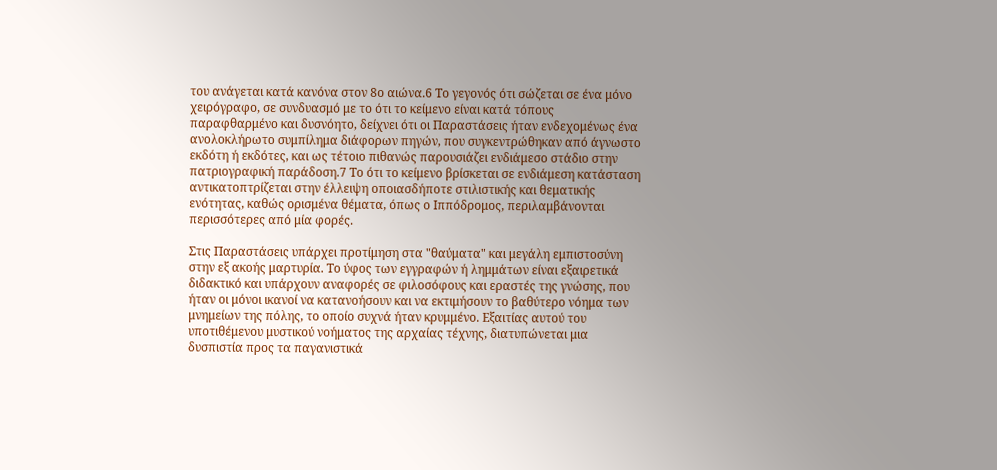του ανάγεται κατά κανόνα στον 8ο αιώνα.6 Το γεγονός ότι σώζεται σε ένα μόνο χειρόγραφο, σε συνδυασμό με το ότι το κείμενο είναι κατά τόπους παραφθαρμένο και δυσνόητο, δείχνει ότι οι Παραστάσεις ήταν ενδεχομένως ένα ανολοκλήρωτο συμπίλημα διάφορων πηγών, που συγκεντρώθηκαν από άγνωστο εκδότη ή εκδότες, και ως τέτοιο πιθανώς παρουσιάζει ενδιάμεσο στάδιο στην πατριογραφική παράδοση.7 Το ότι το κείμενο βρίσκεται σε ενδιάμεση κατάσταση αντικατοπτρίζεται στην έλλειψη οποιασδήποτε στιλιστικής και θεματικής ενότητας, καθώς ορισμένα θέματα, όπως ο Ιππόδρομος, περιλαμβάνονται περισσότερες από μία φορές.

Στις Παραστάσεις υπάρχει προτίμηση στα "θαύματα" και μεγάλη εμπιστοσύνη στην εξ ακοής μαρτυρία. Το ύφος των εγγραφών ή λημμάτων είναι εξαιρετικά διδακτικό και υπάρχουν αναφορές σε φιλοσόφους και εραστές της γνώσης, που ήταν οι μόνοι ικανοί να κατανοήσουν και να εκτιμήσουν το βαθύτερο νόημα των μνημείων της πόλης, το οποίο συχνά ήταν κρυμμένο. Εξαιτίας αυτού του υποτιθέμενου μυστικού νοήματος της αρχαίας τέχνης, διατυπώνεται μια δυσπιστία προς τα παγανιστικά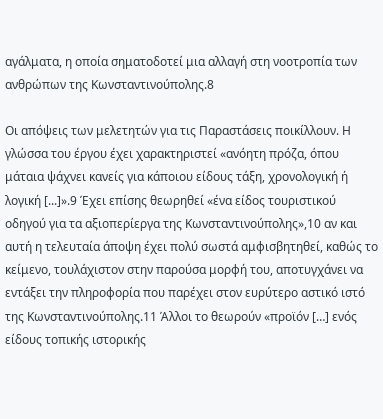αγάλματα, η οποία σηματοδοτεί μια αλλαγή στη νοοτροπία των ανθρώπων της Κωνσταντινούπολης.8

Οι απόψεις των μελετητών για τις Παραστάσεις ποικίλλουν. Η γλώσσα του έργου έχει χαρακτηριστεί «ανόητη πρόζα, όπου μάταια ψάχνει κανείς για κάποιου είδους τάξη, χρονολογική ή λογική [...]».9 Έχει επίσης θεωρηθεί «ένα είδος τουριστικού οδηγού για τα αξιοπερίεργα της Κωνσταντινούπολης»,10 αν και αυτή η τελευταία άποψη έχει πολύ σωστά αμφισβητηθεί, καθώς το κείμενο, τουλάχιστον στην παρούσα μορφή του, αποτυγχάνει να εντάξει την πληροφορία που παρέχει στον ευρύτερο αστικό ιστό της Κωνσταντινούπολης.11 Άλλοι το θεωρούν «προϊόν […] ενός είδους τοπικής ιστορικής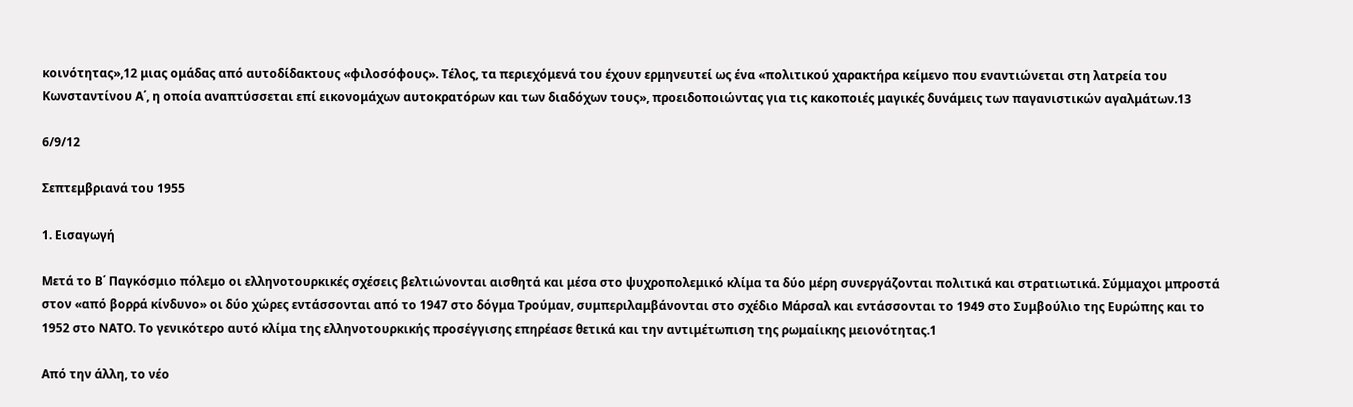κοινότητας»,12 μιας ομάδας από αυτοδίδακτους «φιλοσόφους». Τέλος, τα περιεχόμενά του έχουν ερμηνευτεί ως ένα «πολιτικού χαρακτήρα κείμενο που εναντιώνεται στη λατρεία του Κωνσταντίνου Α΄, η οποία αναπτύσσεται επί εικονομάχων αυτοκρατόρων και των διαδόχων τους», προειδοποιώντας για τις κακοποιές μαγικές δυνάμεις των παγανιστικών αγαλμάτων.13

6/9/12

Σεπτεμβριανά του 1955

1. Εισαγωγή

Μετά το Β΄ Παγκόσμιο πόλεμο οι ελληνοτουρκικές σχέσεις βελτιώνονται αισθητά και μέσα στο ψυχροπολεμικό κλίμα τα δύο μέρη συνεργάζονται πολιτικά και στρατιωτικά. Σύμμαχοι μπροστά στον «από βορρά κίνδυνο» οι δύο χώρες εντάσσονται από το 1947 στο δόγμα Τρούμαν, συμπεριλαμβάνονται στο σχέδιο Μάρσαλ και εντάσσονται το 1949 στο Συμβούλιο της Ευρώπης και το 1952 στο ΝΑΤΟ. Το γενικότερο αυτό κλίμα της ελληνοτουρκικής προσέγγισης επηρέασε θετικά και την αντιμέτωπιση της ρωμαίικης μειονότητας.1

Από την άλλη, το νέο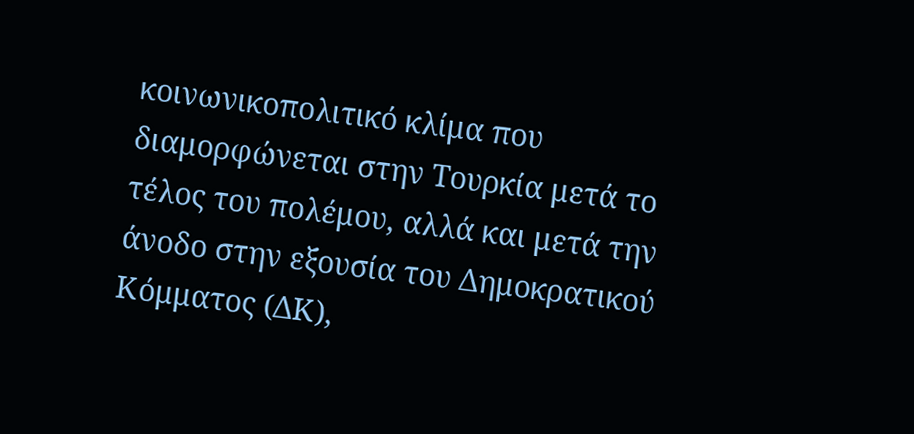κοινωνικοπολιτικό κλίμα που διαμορφώνεται στην Τουρκία μετά το τέλος του πολέμου, αλλά και μετά την άνοδο στην εξουσία του Δημοκρατικού Κόμματος (ΔΚ),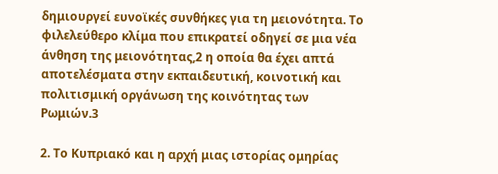δημιουργεί ευνοϊκές συνθήκες για τη μειονότητα. Το φιλελεύθερο κλίμα που επικρατεί οδηγεί σε μια νέα άνθηση της μειονότητας,2 η οποία θα έχει απτά αποτελέσματα στην εκπαιδευτική, κοινοτική και πολιτισμική οργάνωση της κοινότητας των Ρωμιών.3

2. Το Κυπριακό και η αρχή μιας ιστορίας ομηρίας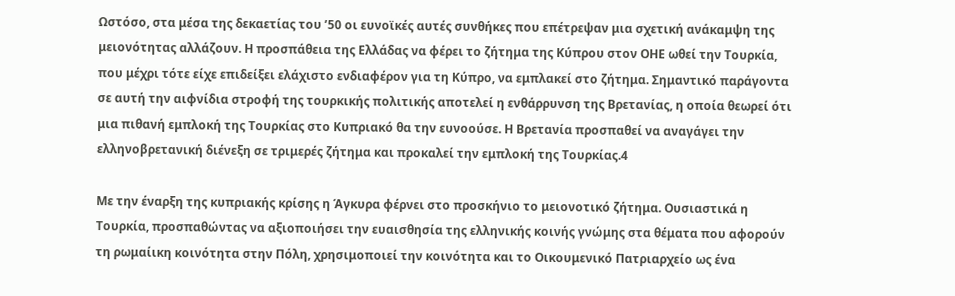Ωστόσο, στα μέσα της δεκαετίας του ’50 οι ευνοϊκές αυτές συνθήκες που επέτρεψαν μια σχετική ανάκαμψη της μειονότητας αλλάζουν. Η προσπάθεια της Ελλάδας να φέρει το ζήτημα της Κύπρου στον ΟΗΕ ωθεί την Τουρκία, που μέχρι τότε είχε επιδείξει ελάχιστο ενδιαφέρον για τη Κύπρο, να εμπλακεί στο ζήτημα. Σημαντικό παράγοντα σε αυτή την αιφνίδια στροφή της τουρκικής πολιτικής αποτελεί η ενθάρρυνση της Βρετανίας, η οποία θεωρεί ότι μια πιθανή εμπλοκή της Τουρκίας στο Κυπριακό θα την ευνοούσε. Η Βρετανία προσπαθεί να αναγάγει την ελληνοβρετανική διένεξη σε τριμερές ζήτημα και προκαλεί την εμπλοκή της Τουρκίας.4

Με την έναρξη της κυπριακής κρίσης η Άγκυρα φέρνει στο προσκήνιο το μειονοτικό ζήτημα. Ουσιαστικά η Τουρκία, προσπαθώντας να αξιοποιήσει την ευαισθησία της ελληνικής κοινής γνώμης στα θέματα που αφορούν τη ρωμαίικη κοινότητα στην Πόλη, χρησιμοποιεί την κοινότητα και το Οικουμενικό Πατριαρχείο ως ένα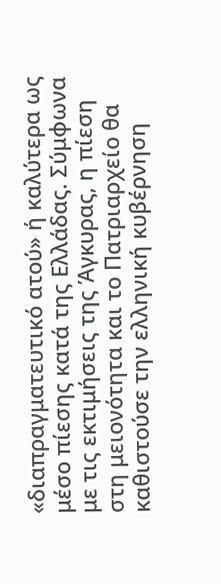«διαπραγματευτικό ατού» ή καλύτερα ως μέσο πίεσης κατά της Ελλάδας. Σύμφωνα με τις εκτιμήσεις της Άγκυρας, η πίεση στη μειονότητα και το Πατριαρχείο θα καθιστούσε την ελληνική κυβέρνηση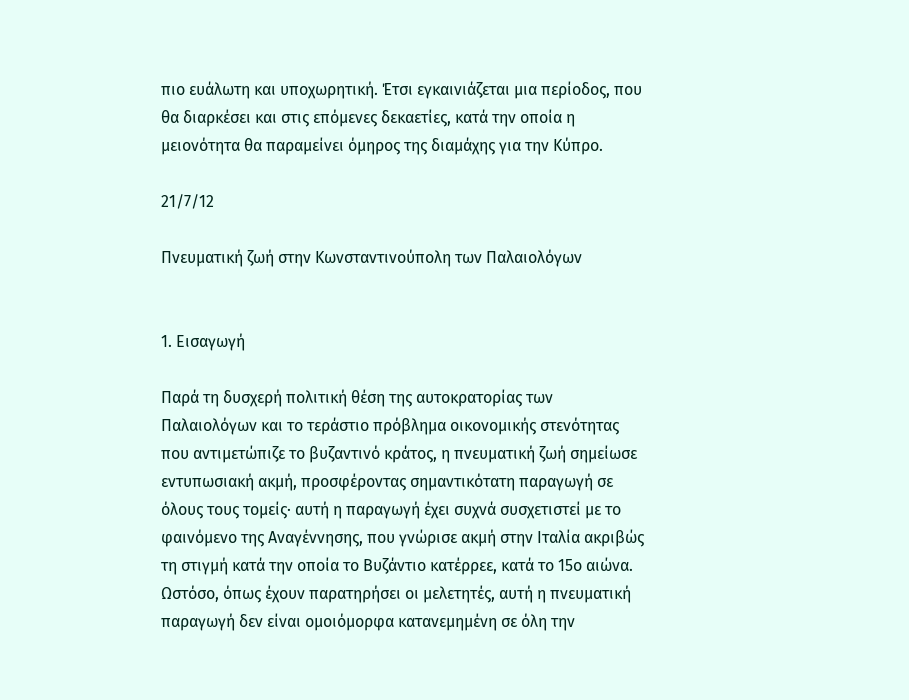πιο ευάλωτη και υποχωρητική. Έτσι εγκαινιάζεται μια περίοδος, που θα διαρκέσει και στις επόμενες δεκαετίες, κατά την οποία η μειονότητα θα παραμείνει όμηρος της διαμάχης για την Κύπρο.

21/7/12

Πνευματική ζωή στην Κωνσταντινούπολη των Παλαιολόγων


1. Εισαγωγή

Παρά τη δυσχερή πολιτική θέση της αυτοκρατορίας των Παλαιολόγων και το τεράστιο πρόβλημα οικονομικής στενότητας που αντιμετώπιζε το βυζαντινό κράτος, η πνευματική ζωή σημείωσε εντυπωσιακή ακμή, προσφέροντας σημαντικότατη παραγωγή σε όλους τους τομείς· αυτή η παραγωγή έχει συχνά συσχετιστεί με το φαινόμενο της Αναγέννησης, που γνώρισε ακμή στην Ιταλία ακριβώς τη στιγμή κατά την οποία το Βυζάντιο κατέρρεε, κατά το 15ο αιώνα. Ωστόσο, όπως έχουν παρατηρήσει οι μελετητές, αυτή η πνευματική παραγωγή δεν είναι ομοιόμορφα κατανεμημένη σε όλη την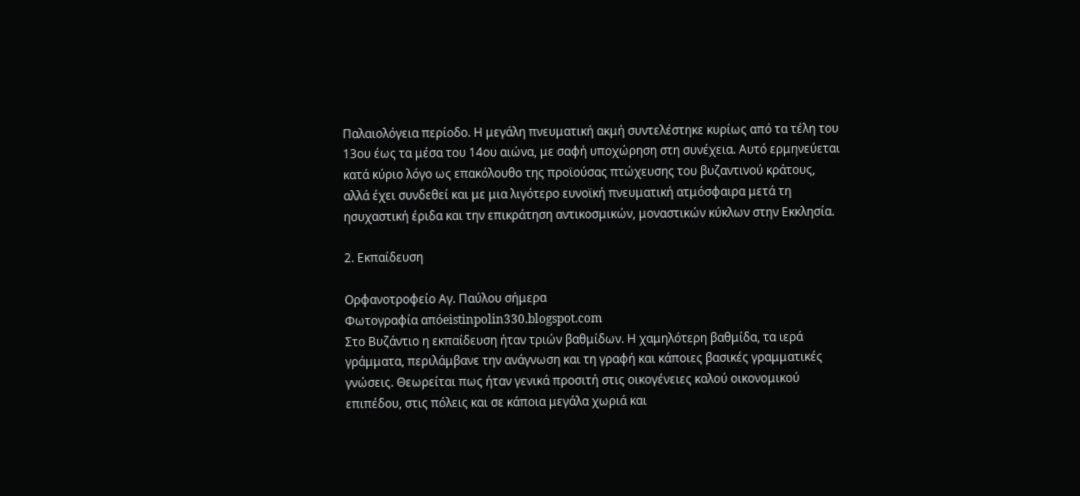Παλαιολόγεια περίοδο. Η μεγάλη πνευματική ακμή συντελέστηκε κυρίως από τα τέλη του 13ου έως τα μέσα του 14ου αιώνα, με σαφή υποχώρηση στη συνέχεια. Αυτό ερμηνεύεται κατά κύριο λόγο ως επακόλουθο της προϊούσας πτώχευσης του βυζαντινού κράτους, αλλά έχει συνδεθεί και με μια λιγότερο ευνοϊκή πνευματική ατμόσφαιρα μετά τη ησυχαστική έριδα και την επικράτηση αντικοσμικών, μοναστικών κύκλων στην Εκκλησία.

2. Εκπαίδευση

Ορφανοτροφείο Αγ. Παύλου σήμερα
Φωτογραφία απόeistinpolin330.blogspot.com
Στο Βυζάντιο η εκπαίδευση ήταν τριών βαθμίδων. Η χαμηλότερη βαθμίδα, τα ιερά γράμματα, περιλάμβανε την ανάγνωση και τη γραφή και κάποιες βασικές γραμματικές γνώσεις. Θεωρείται πως ήταν γενικά προσιτή στις οικογένειες καλού οικονομικού επιπέδου, στις πόλεις και σε κάποια μεγάλα χωριά και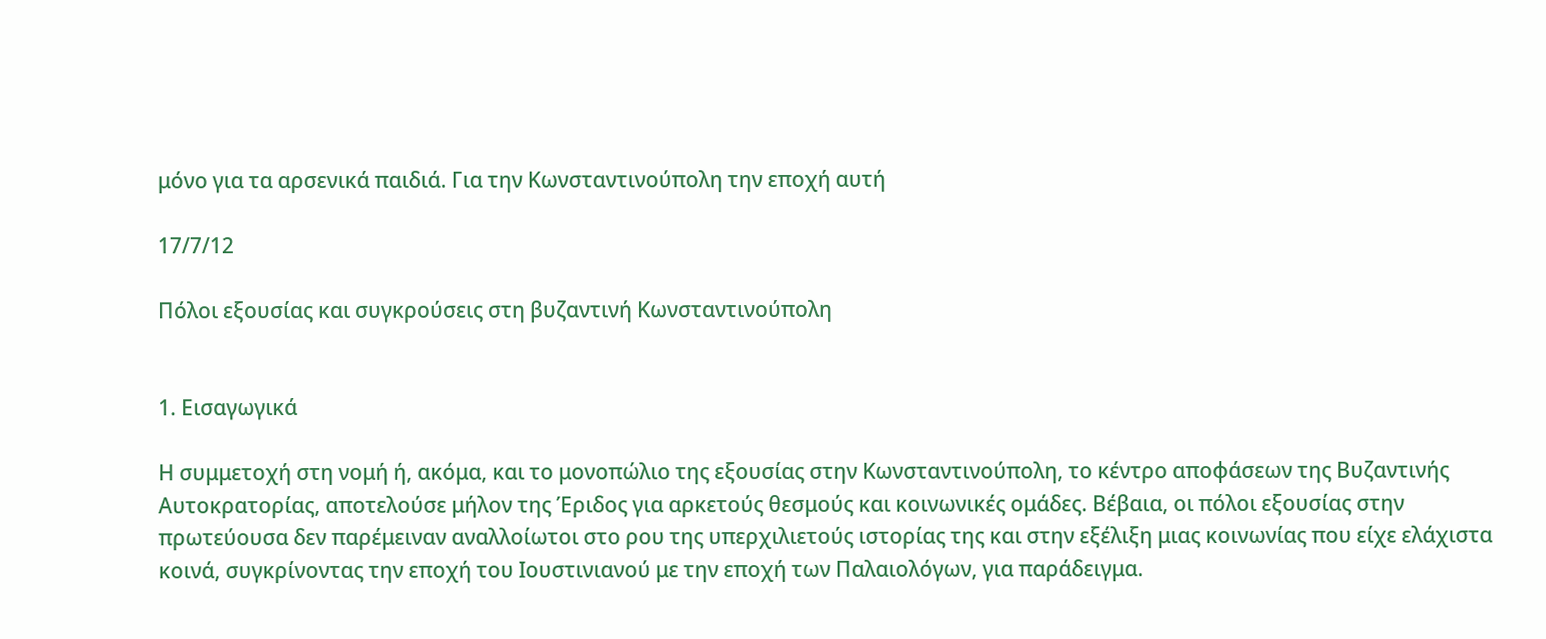μόνο για τα αρσενικά παιδιά. Για την Κωνσταντινούπολη την εποχή αυτή

17/7/12

Πόλοι εξουσίας και συγκρούσεις στη βυζαντινή Κωνσταντινούπολη


1. Εισαγωγικά

Η συμμετοχή στη νομή ή, ακόμα, και το μονοπώλιο της εξουσίας στην Κωνσταντινούπολη, το κέντρο αποφάσεων της Βυζαντινής Αυτοκρατορίας, αποτελούσε μήλον της Έριδος για αρκετούς θεσμούς και κοινωνικές ομάδες. Βέβαια, οι πόλοι εξουσίας στην πρωτεύουσα δεν παρέμειναν αναλλοίωτοι στο ρου της υπερχιλιετούς ιστορίας της και στην εξέλιξη μιας κοινωνίας που είχε ελάχιστα κοινά, συγκρίνοντας την εποχή του Ιουστινιανού με την εποχή των Παλαιολόγων, για παράδειγμα.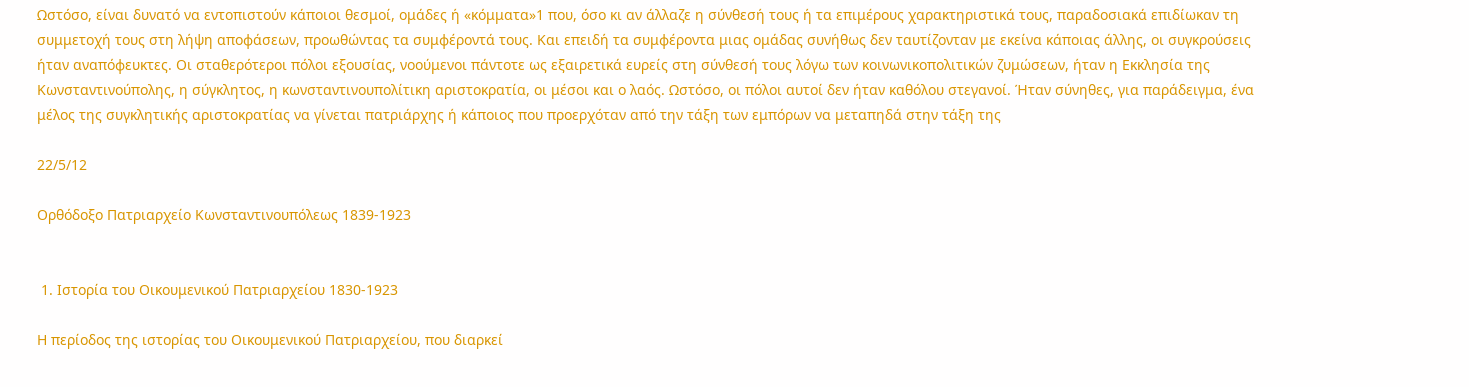Ωστόσο, είναι δυνατό να εντοπιστούν κάποιοι θεσμοί, ομάδες ή «κόμματα»1 που, όσο κι αν άλλαζε η σύνθεσή τους ή τα επιμέρους χαρακτηριστικά τους, παραδοσιακά επιδίωκαν τη συμμετοχή τους στη λήψη αποφάσεων, προωθώντας τα συμφέροντά τους. Και επειδή τα συμφέροντα μιας ομάδας συνήθως δεν ταυτίζονταν με εκείνα κάποιας άλλης, οι συγκρούσεις ήταν αναπόφευκτες. Οι σταθερότεροι πόλοι εξουσίας, νοούμενοι πάντοτε ως εξαιρετικά ευρείς στη σύνθεσή τους λόγω των κοινωνικοπολιτικών ζυμώσεων, ήταν η Εκκλησία της Κωνσταντινούπολης, η σύγκλητος, η κωνσταντινουπολίτικη αριστοκρατία, οι μέσοι και ο λαός. Ωστόσο, οι πόλοι αυτοί δεν ήταν καθόλου στεγανοί. Ήταν σύνηθες, για παράδειγμα, ένα μέλος της συγκλητικής αριστοκρατίας να γίνεται πατριάρχης ή κάποιος που προερχόταν από την τάξη των εμπόρων να μεταπηδά στην τάξη της

22/5/12

Ορθόδοξο Πατριαρχείο Κωνσταντινουπόλεως 1839-1923


 1. Ιστορία του Οικουμενικού Πατριαρχείου 1830-1923

Η περίοδος της ιστορίας του Οικουμενικού Πατριαρχείου, που διαρκεί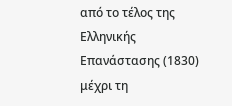από το τέλος της Ελληνικής Επανάστασης (1830) μέχρι τη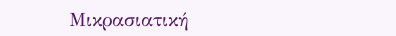Μικρασιατική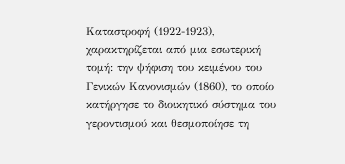Καταστροφή (1922-1923), χαρακτηρίζεται από μια εσωτερική τομή: την ψήφιση του κειμένου του Γενικών Κανονισμών (1860), το οποίο κατήργησε το διοικητικό σύστημα του γεροντισμού και θεσμοποίησε τη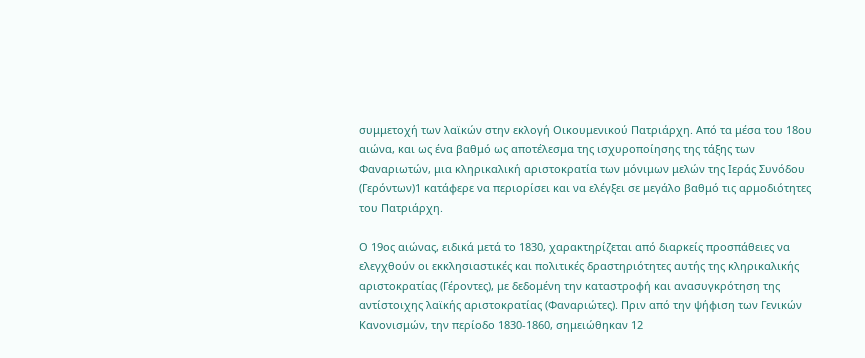συμμετοχή των λαϊκών στην εκλογή Οικουμενικού Πατριάρχη. Από τα μέσα του 18ου αιώνα, και ως ένα βαθμό ως αποτέλεσμα της ισχυροποίησης της τάξης των Φαναριωτών, μια κληρικαλική αριστοκρατία των μόνιμων μελών της Ιεράς Συνόδου (Γερόντων)1 κατάφερε να περιορίσει και να ελέγξει σε μεγάλο βαθμό τις αρμοδιότητες του Πατριάρχη.

Ο 19ος αιώνας, ειδικά μετά το 1830, χαρακτηρίζεται από διαρκείς προσπάθειες να ελεγχθούν οι εκκλησιαστικές και πολιτικές δραστηριότητες αυτής της κληρικαλικής αριστοκρατίας (Γέροντες), με δεδομένη την καταστροφή και ανασυγκρότηση της αντίστοιχης λαϊκής αριστοκρατίας (Φαναριώτες). Πριν από την ψήφιση των Γενικών Κανονισμών, την περίοδο 1830-1860, σημειώθηκαν 12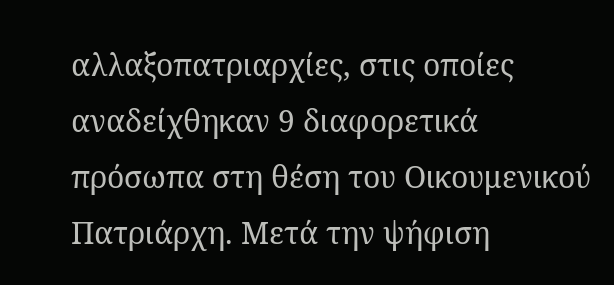αλλαξοπατριαρχίες, στις οποίες αναδείχθηκαν 9 διαφορετικά πρόσωπα στη θέση του Οικουμενικού Πατριάρχη. Μετά την ψήφιση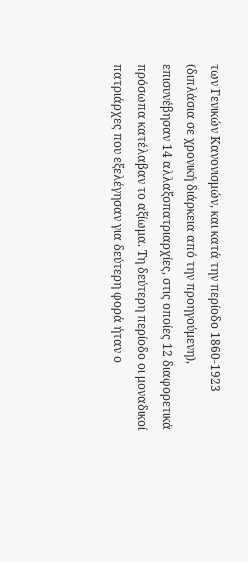των Γενικών Κανονισμών, και κατά την περίοδο 1860-1923 (διπλάσια σε χρονική διάρκεια από την προηγούμενη), επισυνέβησαν 14 αλλαξοπατριαρχίες, στις οποίες 12 διαφορετικά πρόσωπα κατέλαβαν το αξίωμα. Τη δεύτερη περίοδο οι μοναδικοί πατριάρχες που εξελέγησαν για δεύτερη φορά ήταν ο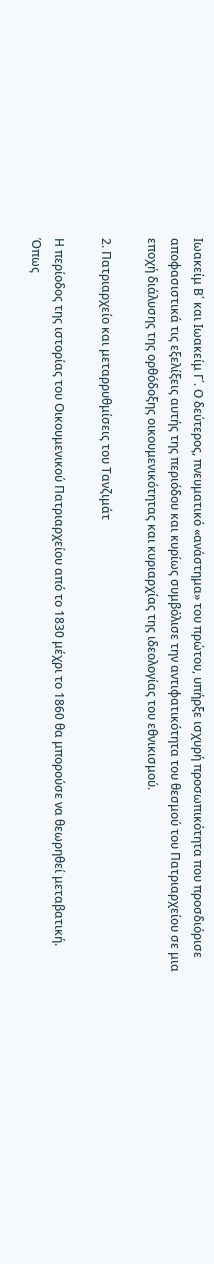Ιωακείμ Β΄ και Ιωακείμ Γ΄. Ο δεύτερος, πνευματικό «ανάστημα» του πρώτου, υπήρξε ισχυρή προσωπικότητα που προσδιόρισε αποφασιστικά τις εξελίξεις αυτής της περιόδου και κυρίως συμβόλισε την αντιφατικότητα του θεσμού του Πατριαρχείου σε μια εποχή διάλυσης της ορθόδοξης οικουμενικότητας και κυριαρχίας της ιδεολογίας του εθνικισμού.

2. Πατριαρχείο και μεταρρυθμίσεις του Τανζιμάτ

Η περίοδος της ιστορίας του Οικουμενικού Πατριαρχείου από το 1830 μέχρι το 1860 θα μπορούσε να θεωρηθεί μεταβατική. Όπως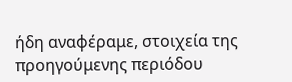ήδη αναφέραμε, στοιχεία της προηγούμενης περιόδου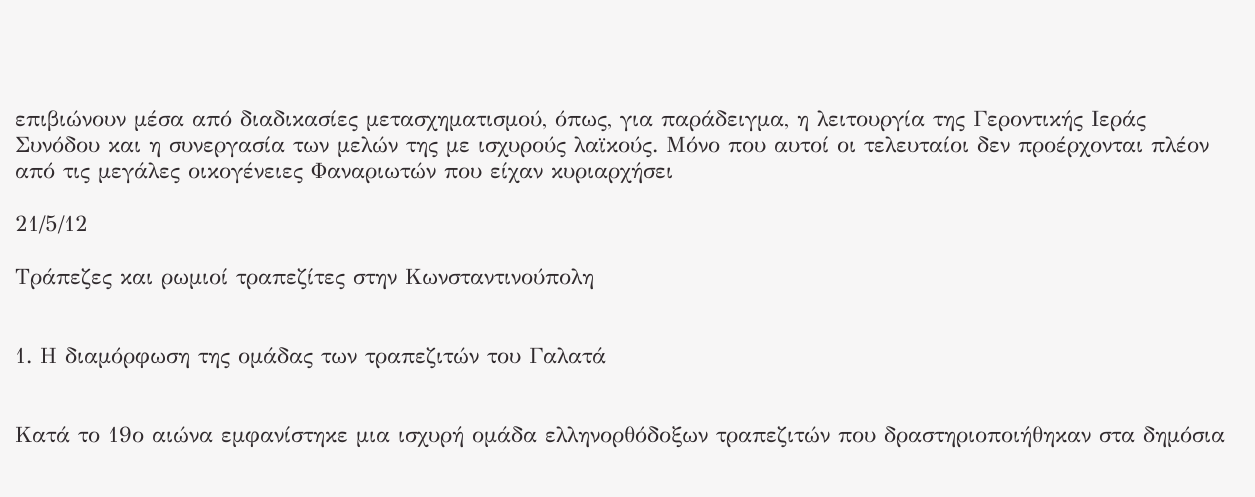επιβιώνουν μέσα από διαδικασίες μετασχηματισμού, όπως, για παράδειγμα, η λειτουργία της Γεροντικής Ιεράς Συνόδου και η συνεργασία των μελών της με ισχυρούς λαϊκούς. Μόνο που αυτοί οι τελευταίοι δεν προέρχονται πλέον από τις μεγάλες οικογένειες Φαναριωτών που είχαν κυριαρχήσει

21/5/12

Τράπεζες και ρωμιοί τραπεζίτες στην Κωνσταντινούπολη


1. Η διαμόρφωση της ομάδας των τραπεζιτών του Γαλατά


Κατά το 19ο αιώνα εμφανίστηκε μια ισχυρή ομάδα ελληνορθόδοξων τραπεζιτών που δραστηριοποιήθηκαν στα δημόσια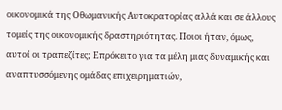οικονομικά της Οθωμανικής Αυτοκρατορίας αλλά και σε άλλους τομείς της οικονομικής δραστηριότητας. Ποιοι ήταν, όμως, αυτοί οι τραπεζίτες; Επρόκειτο για τα μέλη μιας δυναμικής και αναπτυσσόμενης ομάδας επιχειρηματιών,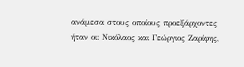ανάμεσα στους οποίους προεξάρχοντες ήταν οι: Νικόλαος και Γεώργιος Ζαρίφης,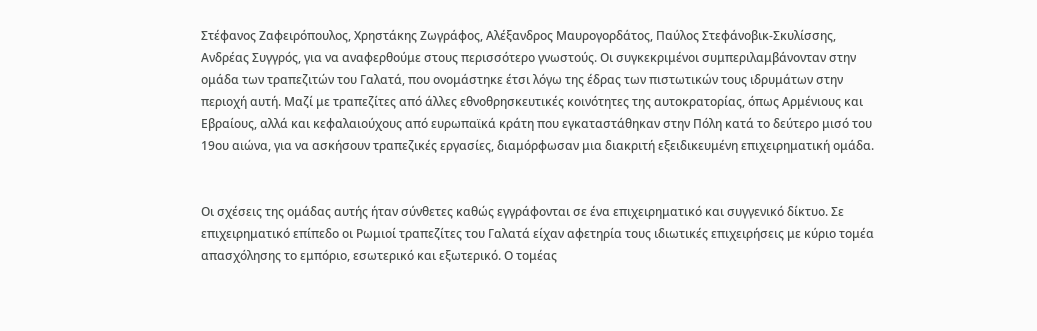Στέφανος Ζαφειρόπουλος, Χρηστάκης Ζωγράφος, Αλέξανδρος Μαυρογορδάτος, Παύλος Στεφάνοβικ-Σκυλίσσης, Ανδρέας Συγγρός, για να αναφερθούμε στους περισσότερο γνωστούς. Οι συγκεκριμένοι συμπεριλαμβάνονταν στην ομάδα των τραπεζιτών του Γαλατά, που ονομάστηκε έτσι λόγω της έδρας των πιστωτικών τους ιδρυμάτων στην περιοχή αυτή. Μαζί με τραπεζίτες από άλλες εθνοθρησκευτικές κοινότητες της αυτοκρατορίας, όπως Αρμένιους και Εβραίους, αλλά και κεφαλαιούχους από ευρωπαϊκά κράτη που εγκαταστάθηκαν στην Πόλη κατά το δεύτερο μισό του 19ου αιώνα, για να ασκήσουν τραπεζικές εργασίες, διαμόρφωσαν μια διακριτή εξειδικευμένη επιχειρηματική ομάδα.


Οι σχέσεις της ομάδας αυτής ήταν σύνθετες καθώς εγγράφονται σε ένα επιχειρηματικό και συγγενικό δίκτυο. Σε επιχειρηματικό επίπεδο οι Ρωμιοί τραπεζίτες του Γαλατά είχαν αφετηρία τους ιδιωτικές επιχειρήσεις με κύριο τομέα απασχόλησης το εμπόριο, εσωτερικό και εξωτερικό. Ο τομέας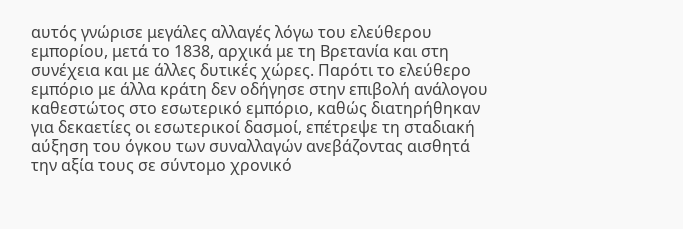αυτός γνώρισε μεγάλες αλλαγές λόγω του ελεύθερου εμπορίου, μετά το 1838, αρχικά με τη Βρετανία και στη συνέχεια και με άλλες δυτικές χώρες. Παρότι το ελεύθερο εμπόριο με άλλα κράτη δεν οδήγησε στην επιβολή ανάλογου καθεστώτος στο εσωτερικό εμπόριο, καθώς διατηρήθηκαν για δεκαετίες οι εσωτερικοί δασμοί, επέτρεψε τη σταδιακή αύξηση του όγκου των συναλλαγών ανεβάζοντας αισθητά την αξία τους σε σύντομο χρονικό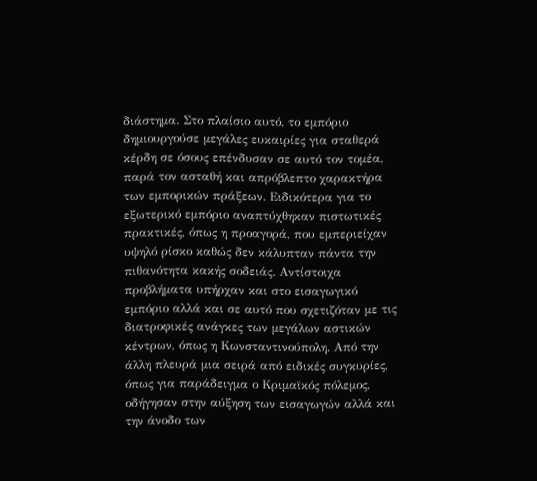διάστημα. Στο πλαίσιο αυτό, το εμπόριο δημιουργούσε μεγάλες ευκαιρίες για σταθερά κέρδη σε όσους επένδυσαν σε αυτό τον τομέα, παρά τον ασταθή και απρόβλεπτο χαρακτήρα των εμπορικών πράξεων. Ειδικότερα για το εξωτερικό εμπόριο αναπτύχθηκαν πιστωτικές πρακτικές, όπως η προαγορά, που εμπεριείχαν υψηλό ρίσκο καθώς δεν κάλυπταν πάντα την πιθανότητα κακής σοδειάς. Αντίστοιχα προβλήματα υπήρχαν και στο εισαγωγικό εμπόριο αλλά και σε αυτό που σχετιζόταν με τις διατροφικές ανάγκες των μεγάλων αστικών κέντρων, όπως η Κωνσταντινούπολη. Από την άλλη πλευρά μια σειρά από ειδικές συγκυρίες, όπως για παράδειγμα ο Κριμαϊκός πόλεμος, οδήγησαν στην αύξηση των εισαγωγών αλλά και την άνοδο των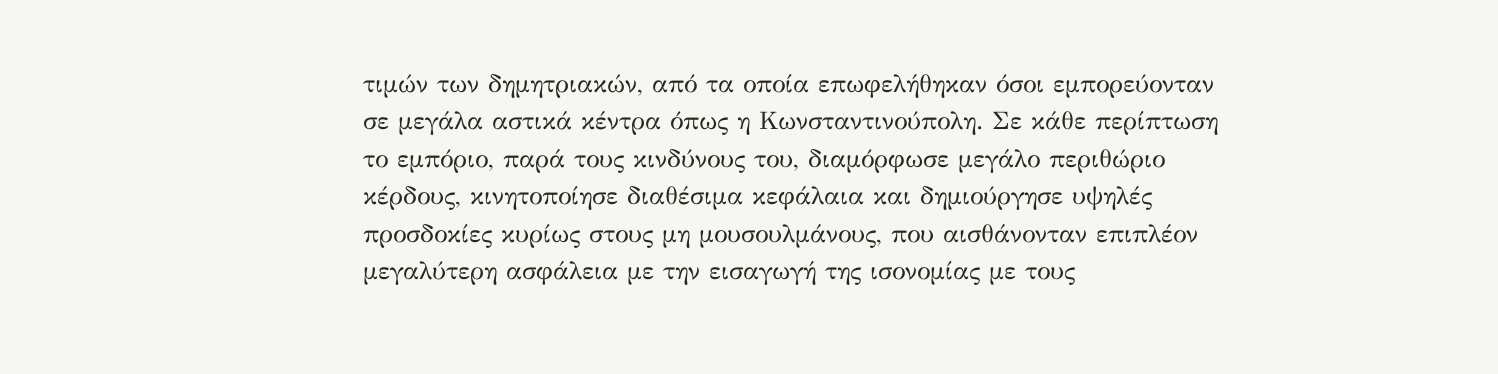τιμών των δημητριακών, από τα οποία επωφελήθηκαν όσοι εμπορεύονταν σε μεγάλα αστικά κέντρα όπως η Κωνσταντινούπολη. Σε κάθε περίπτωση το εμπόριο, παρά τους κινδύνους του, διαμόρφωσε μεγάλο περιθώριο κέρδους, κινητοποίησε διαθέσιμα κεφάλαια και δημιούργησε υψηλές προσδοκίες κυρίως στους μη μουσουλμάνους, που αισθάνονταν επιπλέον μεγαλύτερη ασφάλεια με την εισαγωγή της ισονομίας με τους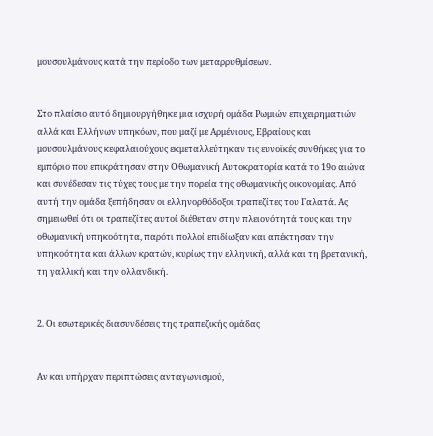μουσουλμάνους κατά την περίοδο των μεταρρυθμίσεων.


Στο πλαίσιο αυτό δημιουργήθηκε μια ισχυρή ομάδα Ρωμιών επιχειρηματιών αλλά και Ελλήνων υπηκόων, που μαζί με Αρμένιους, Εβραίους και μουσουλμάνους κεφαλαιούχους εκμεταλλεύτηκαν τις ευνοϊκές συνθήκες για το εμπόριο που επικράτησαν στην Οθωμανική Αυτοκρατορία κατά το 19ο αιώνα και συνέδεσαν τις τύχες τους με την πορεία της οθωμανικής οικονομίας. Από αυτή την ομάδα ξεπήδησαν οι ελληνορθόδοξοι τραπεζίτες του Γαλατά. Ας σημειωθεί ότι οι τραπεζίτες αυτοί διέθεταν στην πλειονότητά τους και την οθωμανική υπηκοότητα, παρότι πολλοί επιδίωξαν και απέκτησαν την υπηκοότητα και άλλων κρατών, κυρίως την ελληνική, αλλά και τη βρετανική, τη γαλλική και την ολλανδική.


2. Οι εσωτερικές διασυνδέσεις της τραπεζικής ομάδας


Αν και υπήρχαν περιπτώσεις ανταγωνισμού,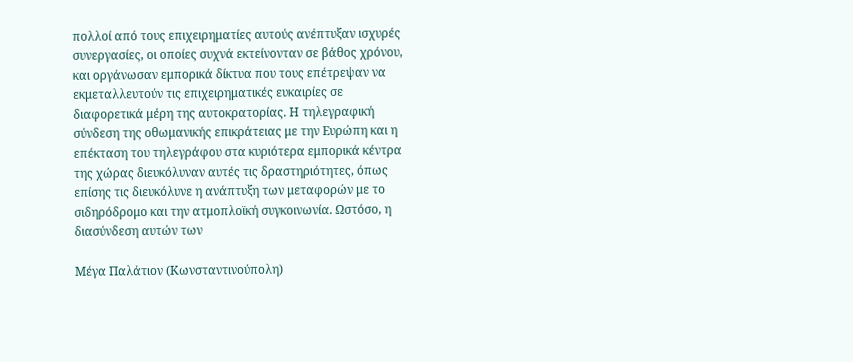πολλοί από τους επιχειρηματίες αυτούς ανέπτυξαν ισχυρές συνεργασίες, οι οποίες συχνά εκτείνονταν σε βάθος χρόνου, και οργάνωσαν εμπορικά δίκτυα που τους επέτρεψαν να εκμεταλλευτούν τις επιχειρηματικές ευκαιρίες σε διαφορετικά μέρη της αυτοκρατορίας. Η τηλεγραφική σύνδεση της οθωμανικής επικράτειας με την Ευρώπη και η επέκταση του τηλεγράφου στα κυριότερα εμπορικά κέντρα της χώρας διευκόλυναν αυτές τις δραστηριότητες, όπως επίσης τις διευκόλυνε η ανάπτυξη των μεταφορών με το σιδηρόδρομο και την ατμοπλοϊκή συγκοινωνία. Ωστόσο, η διασύνδεση αυτών των

Μέγα Παλάτιον (Κωνσταντινούπολη)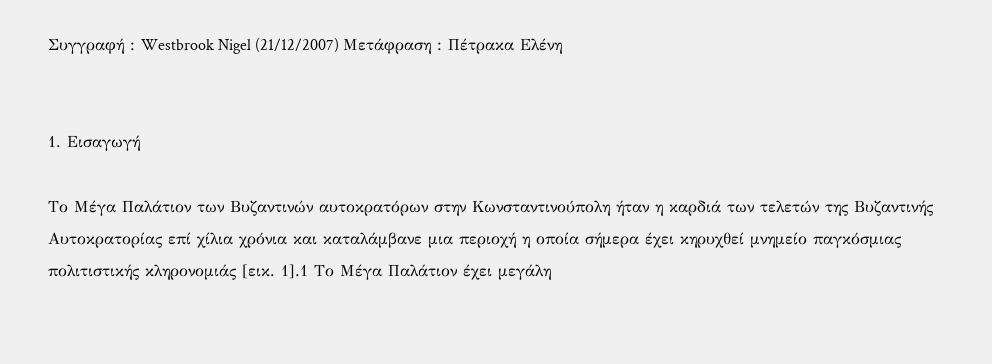Συγγραφή : Westbrook Nigel (21/12/2007) Μετάφραση : Πέτρακα Ελένη


1. Εισαγωγή

Το Μέγα Παλάτιον των Βυζαντινών αυτοκρατόρων στην Κωνσταντινούπολη ήταν η καρδιά των τελετών της Βυζαντινής Αυτοκρατορίας επί χίλια χρόνια και καταλάμβανε μια περιοχή η οποία σήμερα έχει κηρυχθεί μνημείο παγκόσμιας πολιτιστικής κληρονομιάς [εικ. 1].1 Το Μέγα Παλάτιον έχει μεγάλη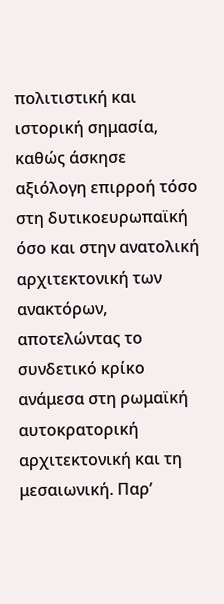πολιτιστική και ιστορική σημασία, καθώς άσκησε αξιόλογη επιρροή τόσο στη δυτικοευρωπαϊκή όσο και στην ανατολική αρχιτεκτονική των ανακτόρων, αποτελώντας το συνδετικό κρίκο ανάμεσα στη ρωμαϊκή αυτοκρατορική αρχιτεκτονική και τη μεσαιωνική. Παρ’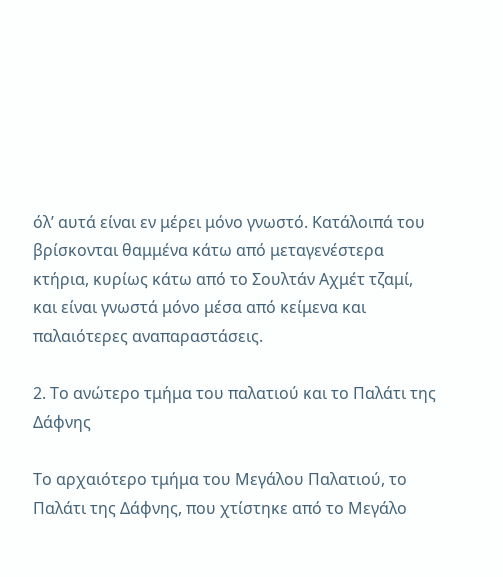όλ’ αυτά είναι εν μέρει μόνο γνωστό. Κατάλοιπά του βρίσκονται θαμμένα κάτω από μεταγενέστερα κτήρια, κυρίως κάτω από το Σουλτάν Αχμέτ τζαμί, και είναι γνωστά μόνο μέσα από κείμενα και παλαιότερες αναπαραστάσεις.

2. Το ανώτερο τμήμα του παλατιού και το Παλάτι της Δάφνης

Το αρχαιότερο τμήμα του Μεγάλου Παλατιού, το Παλάτι της Δάφνης, που χτίστηκε από το Μεγάλο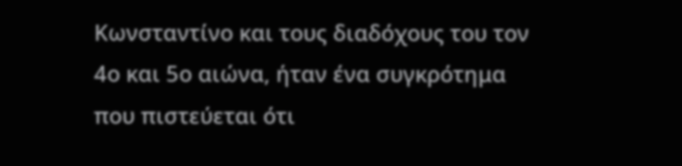Κωνσταντίνο και τους διαδόχους του τον 4ο και 5ο αιώνα, ήταν ένα συγκρότημα που πιστεύεται ότι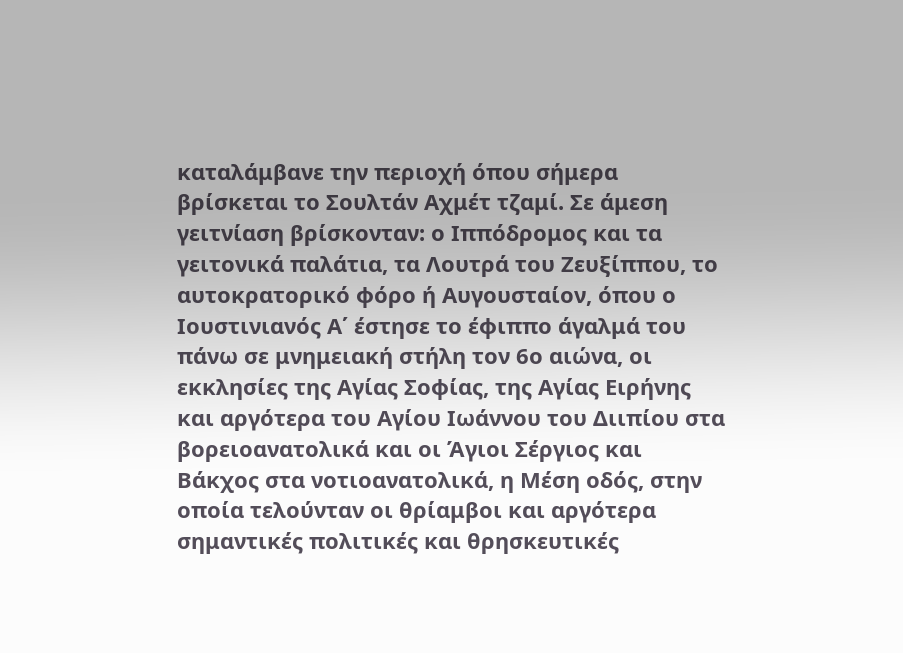καταλάμβανε την περιοχή όπου σήμερα βρίσκεται το Σουλτάν Αχμέτ τζαμί. Σε άμεση γειτνίαση βρίσκονταν: ο Ιππόδρομος και τα γειτονικά παλάτια, τα Λουτρά του Ζευξίππου, το αυτοκρατορικό φόρο ή Αυγουσταίον, όπου ο Ιουστινιανός Α΄ έστησε το έφιππο άγαλμά του πάνω σε μνημειακή στήλη τον 6ο αιώνα, οι εκκλησίες της Αγίας Σοφίας, της Αγίας Ειρήνης και αργότερα του Αγίου Ιωάννου του Διιπίου στα βορειοανατολικά και οι Άγιοι Σέργιος και Βάκχος στα νοτιοανατολικά, η Μέση οδός, στην οποία τελούνταν οι θρίαμβοι και αργότερα σημαντικές πολιτικές και θρησκευτικές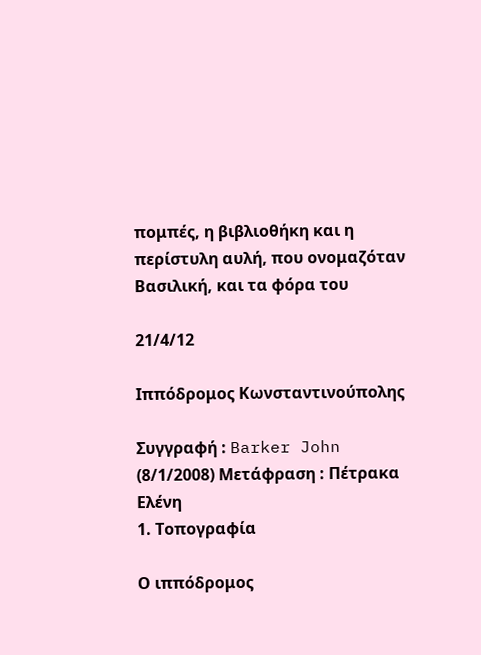πομπές, η βιβλιοθήκη και η περίστυλη αυλή, που ονομαζόταν Βασιλική, και τα φόρα του

21/4/12

Ιππόδρομος Κωνσταντινούπολης

Συγγραφή : Barker John (8/1/2008) Μετάφραση : Πέτρακα Ελένη
1. Τοπογραφία

Ο ιππόδρομος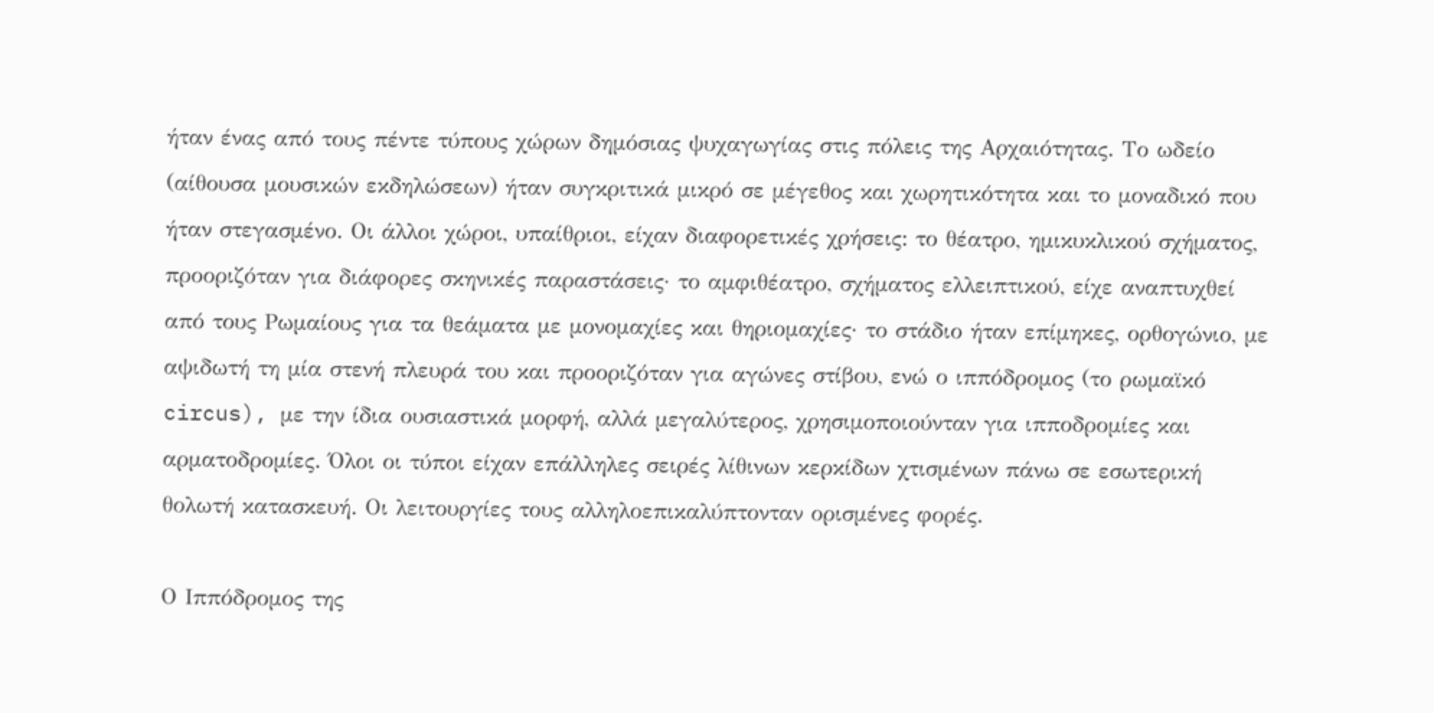ήταν ένας από τους πέντε τύπους χώρων δημόσιας ψυχαγωγίας στις πόλεις της Αρχαιότητας. Το ωδείο (αίθουσα μουσικών εκδηλώσεων) ήταν συγκριτικά μικρό σε μέγεθος και χωρητικότητα και το μοναδικό που ήταν στεγασμένο. Οι άλλοι χώροι, υπαίθριοι, είχαν διαφορετικές χρήσεις: το θέατρο, ημικυκλικού σχήματος, προοριζόταν για διάφορες σκηνικές παραστάσεις· το αμφιθέατρο, σχήματος ελλειπτικού, είχε αναπτυχθεί από τους Ρωμαίους για τα θεάματα με μονομαχίες και θηριομαχίες· το στάδιο ήταν επίμηκες, ορθογώνιο, με αψιδωτή τη μία στενή πλευρά του και προοριζόταν για αγώνες στίβου, ενώ ο ιππόδρομος (το ρωμαϊκό circus), με την ίδια ουσιαστικά μορφή, αλλά μεγαλύτερος, χρησιμοποιούνταν για ιπποδρομίες και αρματοδρομίες. Όλοι οι τύποι είχαν επάλληλες σειρές λίθινων κερκίδων χτισμένων πάνω σε εσωτερική θολωτή κατασκευή. Οι λειτουργίες τους αλληλοεπικαλύπτονταν ορισμένες φορές.

Ο Ιππόδρομος της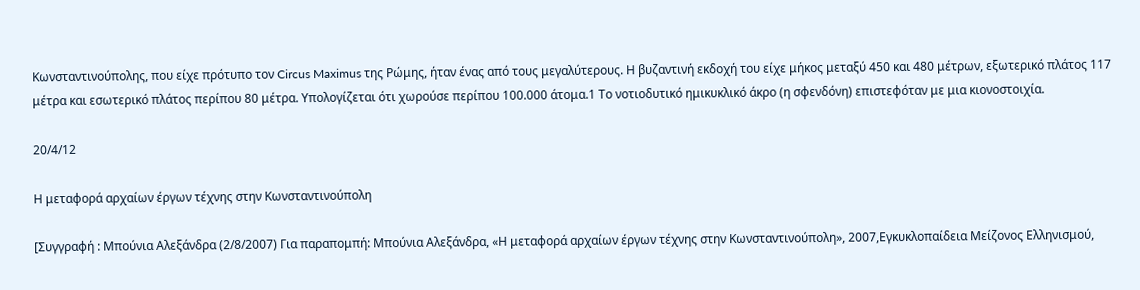Κωνσταντινούπολης, που είχε πρότυπο τον Circus Maximus της Ρώμης, ήταν ένας από τους μεγαλύτερους. Η βυζαντινή εκδοχή του είχε μήκος μεταξύ 450 και 480 μέτρων, εξωτερικό πλάτος 117 μέτρα και εσωτερικό πλάτος περίπου 80 μέτρα. Υπολογίζεται ότι χωρούσε περίπου 100.000 άτομα.1 Το νοτιοδυτικό ημικυκλικό άκρο (η σφενδόνη) επιστεφόταν με μια κιονοστοιχία.

20/4/12

Η μεταφορά αρχαίων έργων τέχνης στην Κωνσταντινούπολη

[Συγγραφή : Μπούνια Αλεξάνδρα (2/8/2007) Για παραπομπή: Μπούνια Αλεξάνδρα, «Η μεταφορά αρχαίων έργων τέχνης στην Κωνσταντινούπολη», 2007,Εγκυκλοπαίδεια Μείζονος Ελληνισμού,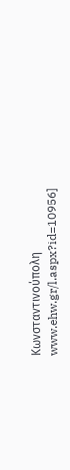Κωνσταντινούπολη www.ehw.gr/l.aspx?id=10956]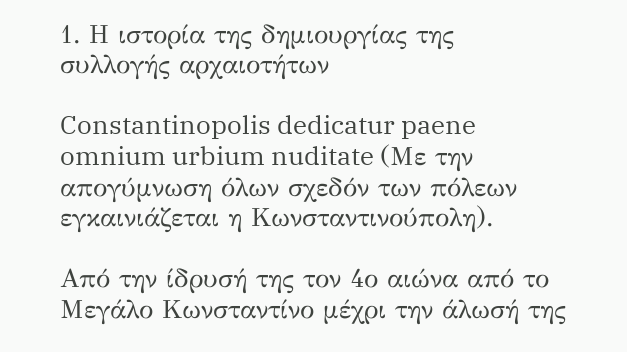1. Η ιστορία της δημιουργίας της συλλογής αρχαιοτήτων

Constantinopolis dedicatur paene omnium urbium nuditate (Με την απογύμνωση όλων σχεδόν των πόλεων εγκαινιάζεται η Κωνσταντινούπολη).

Από την ίδρυσή της τον 4ο αιώνα από το Μεγάλο Κωνσταντίνο μέχρι την άλωσή της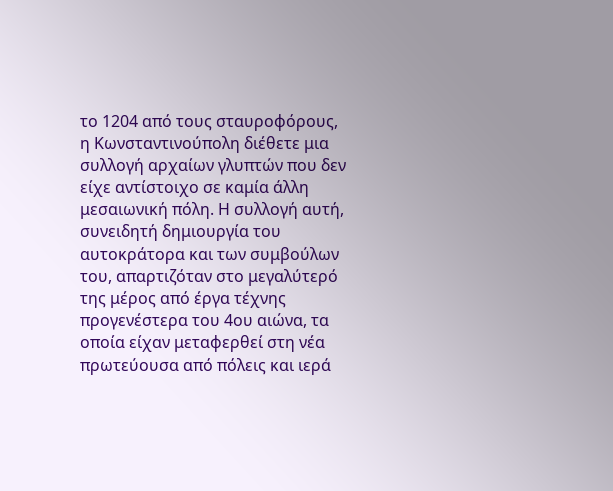το 1204 από τους σταυροφόρους, η Κωνσταντινούπολη διέθετε μια συλλογή αρχαίων γλυπτών που δεν είχε αντίστοιχο σε καμία άλλη μεσαιωνική πόλη. Η συλλογή αυτή, συνειδητή δημιουργία του αυτοκράτορα και των συμβούλων του, απαρτιζόταν στο μεγαλύτερό της μέρος από έργα τέχνης προγενέστερα του 4ου αιώνα, τα οποία είχαν μεταφερθεί στη νέα πρωτεύουσα από πόλεις και ιερά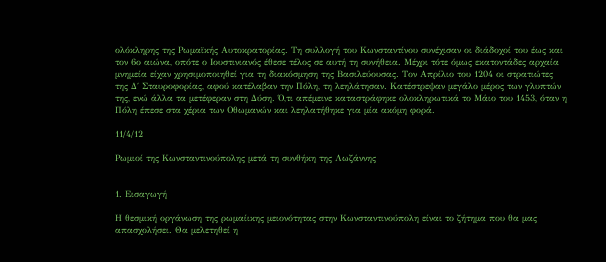ολόκληρης της Ρωμαϊκής Αυτοκρατορίας. Τη συλλογή του Κωνσταντίνου συνέχισαν οι διάδοχοί του έως και τον 6ο αιώνα, οπότε ο Ιουστινιανός έθεσε τέλος σε αυτή τη συνήθεια. Μέχρι τότε όμως εκατοντάδες αρχαία μνημεία είχαν χρησιμοποιηθεί για τη διακόσμηση της Βασιλεύουσας. Τον Απρίλιο του 1204 οι στρατιώτες της Δ΄ Σταυροφορίας, αφού κατέλαβαν την Πόλη, τη λεηλάτησαν. Κατέστρεψαν μεγάλο μέρος των γλυπτών της, ενώ άλλα τα μετέφεραν στη Δύση. Ό,τι απέμεινε καταστράφηκε ολοκληρωτικά το Μάιο του 1453, όταν η Πόλη έπεσε στα χέρια των Οθωμανών και λεηλατήθηκε για μία ακόμη φορά.

11/4/12

Ρωμιοί της Κωνσταντινούπολης μετά τη συνθήκη της Λωζάννης


1. Εισαγωγή

Η θεσμική οργάνωση της ρωμαίικης μειονότητας στην Κωνσταντινούπολη είναι το ζήτημα που θα μας απασχολήσει. Θα μελετηθεί η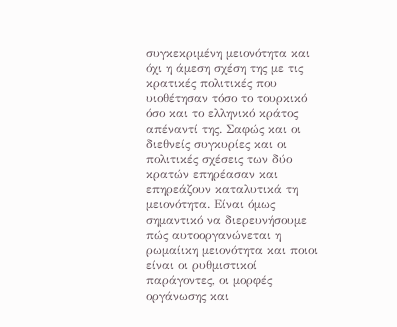συγκεκριμένη μειονότητα και όχι η άμεση σχέση της με τις κρατικές πολιτικές που υιοθέτησαν τόσο το τουρκικό όσο και το ελληνικό κράτος απέναντί της. Σαφώς και οι διεθνείς συγκυρίες και οι πολιτικές σχέσεις των δύο κρατών επηρέασαν και επηρεάζουν καταλυτικά τη μειονότητα. Είναι όμως σημαντικό να διερευνήσουμε πώς αυτοοργανώνεται η ρωμαίικη μειονότητα και ποιοι είναι οι ρυθμιστικοί παράγοντες, οι μορφές οργάνωσης και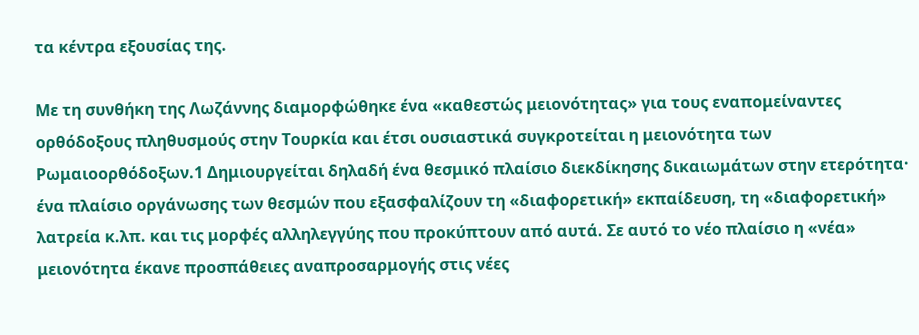τα κέντρα εξουσίας της.

Με τη συνθήκη της Λωζάννης διαμορφώθηκε ένα «καθεστώς μειονότητας» για τους εναπομείναντες ορθόδοξους πληθυσμούς στην Τουρκία και έτσι ουσιαστικά συγκροτείται η μειονότητα των Ρωμαιοορθόδοξων.1 Δημιουργείται δηλαδή ένα θεσμικό πλαίσιο διεκδίκησης δικαιωμάτων στην ετερότητα· ένα πλαίσιο οργάνωσης των θεσμών που εξασφαλίζουν τη «διαφορετική» εκπαίδευση, τη «διαφορετική» λατρεία κ.λπ. και τις μορφές αλληλεγγύης που προκύπτουν από αυτά. Σε αυτό το νέο πλαίσιο η «νέα» μειoνότητα έκανε προσπάθειες αναπροσαρμογής στις νέες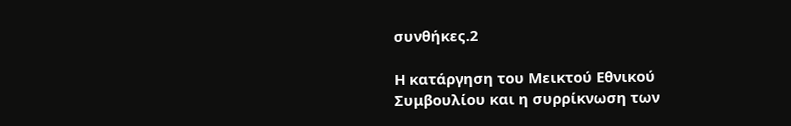συνθήκες.2

Η κατάργηση του Μεικτού Εθνικού Συμβουλίου και η συρρίκνωση των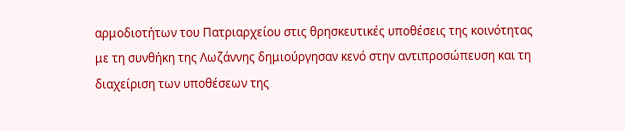αρμοδιοτήτων του Πατριαρχείου στις θρησκευτικές υποθέσεις της κοινότητας με τη συνθήκη της Λωζάννης δημιούργησαν κενό στην αντιπροσώπευση και τη διαχείριση των υποθέσεων της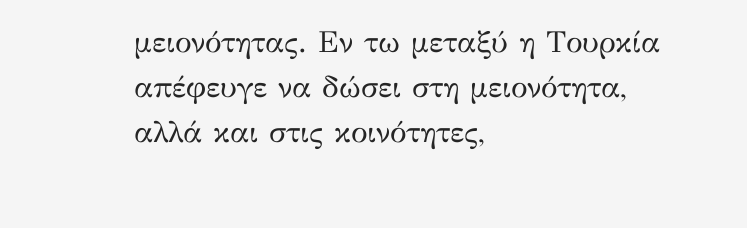μειονότητας. Εν τω μεταξύ η Τουρκία απέφευγε να δώσει στη μειονότητα, αλλά και στις κοινότητες,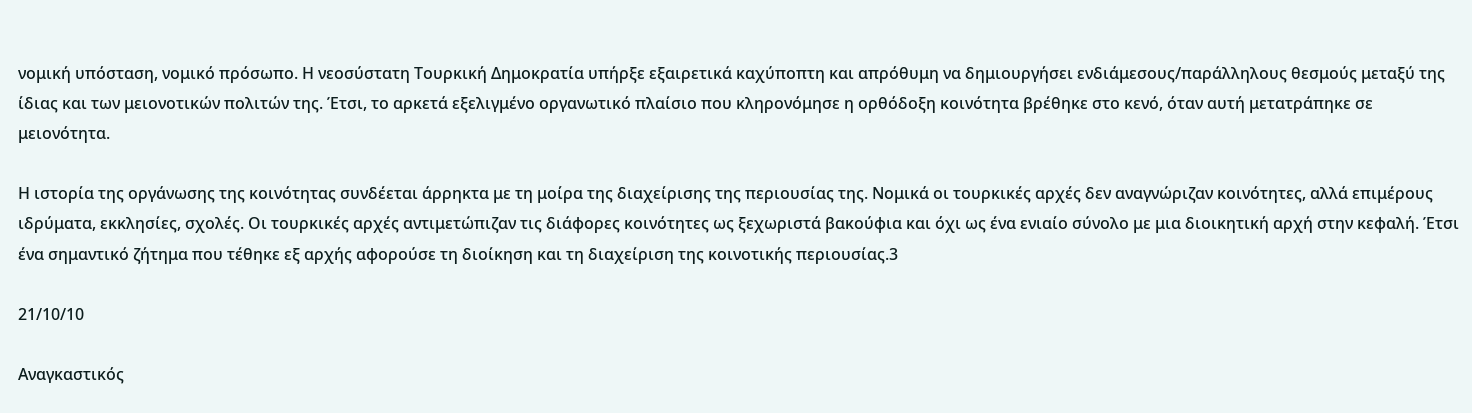νομική υπόσταση, νομικό πρόσωπο. Η νεοσύστατη Τουρκική Δημοκρατία υπήρξε εξαιρετικά καχύποπτη και απρόθυμη να δημιουργήσει ενδιάμεσους/παράλληλους θεσμούς μεταξύ της ίδιας και των μειονοτικών πολιτών της. Έτσι, το αρκετά εξελιγμένο οργανωτικό πλαίσιο που κληρονόμησε η ορθόδοξη κοινότητα βρέθηκε στο κενό, όταν αυτή μετατράπηκε σε μειονότητα.

Η ιστορία της οργάνωσης της κοινότητας συνδέεται άρρηκτα με τη μοίρα της διαχείρισης της περιουσίας της. Νομικά οι τουρκικές αρχές δεν αναγνώριζαν κοινότητες, αλλά επιμέρους ιδρύματα, εκκλησίες, σχολές. Οι τουρκικές αρχές αντιμετώπιζαν τις διάφορες κοινότητες ως ξεχωριστά βακούφια και όχι ως ένα ενιαίο σύνολο με μια διοικητική αρχή στην κεφαλή. Έτσι ένα σημαντικό ζήτημα που τέθηκε εξ αρχής αφορούσε τη διοίκηση και τη διαχείριση της κοινοτικής περιουσίας.3

21/10/10

Αναγκαστικός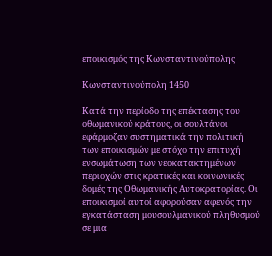εποικισμός της Κωνσταντινούπολης

Κωνσταντινούπολη 1450

Κατά την περίοδο της επέκτασης του οθωμανικού κράτους, οι σουλτάνοι εφάρμοζαν συστηματικά την πολιτική των εποικισμών με στόχο την επιτυχή ενσωμάτωση των νεοκατακτημένων περιοχών στις κρατικές και κοινωνικές δομές της Οθωμανικής Αυτοκρατορίας. Οι εποικισμοί αυτοί αφορούσαν αφενός την εγκατάσταση μουσουλμανικού πληθυσμού σε μια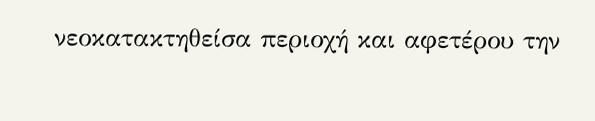νεοκατακτηθείσα περιοχή και αφετέρου την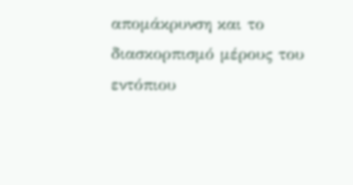απομάκρυνση και το διασκορπισμό μέρους του εντόπιου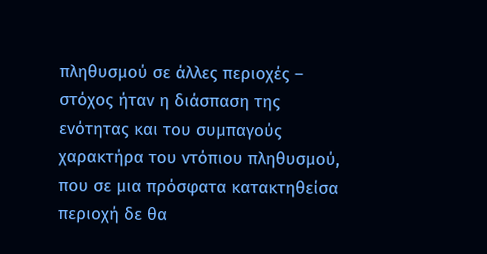πληθυσμού σε άλλες περιοχές – στόχος ήταν η διάσπαση της ενότητας και του συμπαγούς χαρακτήρα του ντόπιου πληθυσμού, που σε μια πρόσφατα κατακτηθείσα περιοχή δε θα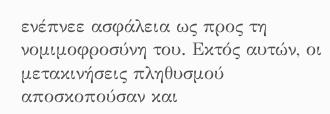ενέπνεε ασφάλεια ως προς τη νομιμοφροσύνη του. Εκτός αυτών, οι μετακινήσεις πληθυσμού αποσκοπούσαν και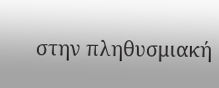στην πληθυσμιακή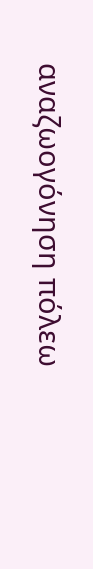αναζωογόνηση πόλεω